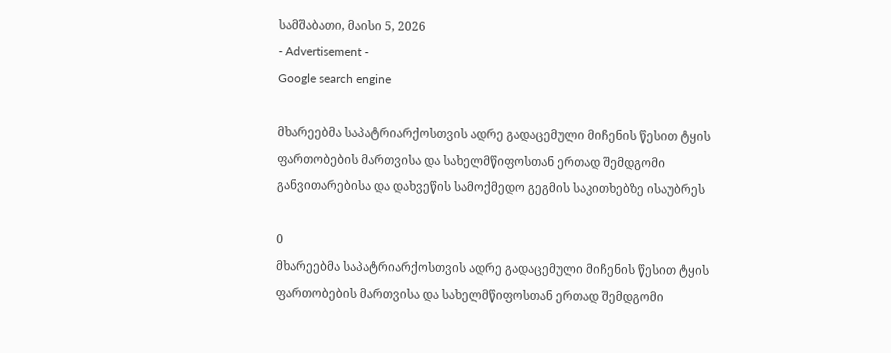სამშაბათი, მაისი 5, 2026
- Advertisement -
Google search engine

მხარეებმა საპატრიარქოსთვის ადრე გადაცემული მიჩენის წესით ტყის ფართობების მართვისა და სახელმწიფოსთან ერთად შემდგომი განვითარებისა და დახვეწის სამოქმედო გეგმის საკითხებზე ისაუბრეს

0
მხარეებმა საპატრიარქოსთვის ადრე გადაცემული მიჩენის წესით ტყის ფართობების მართვისა და სახელმწიფოსთან ერთად შემდგომი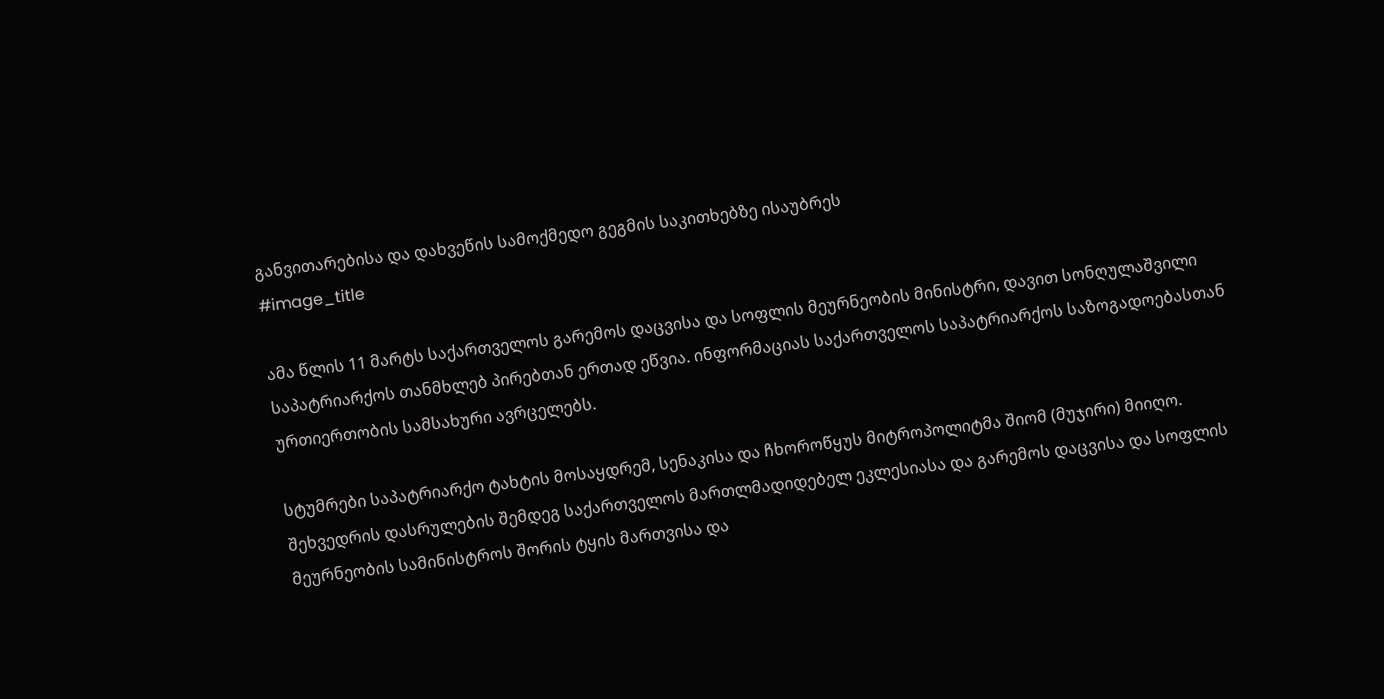განვითარებისა და დახვეწის სამოქმედო გეგმის საკითხებზე ისაუბრეს
#image_title

ამა წლის 11 მარტს საქართველოს გარემოს დაცვისა და სოფლის მეურნეობის მინისტრი, დავით სონღულაშვილი საპატრიარქოს თანმხლებ პირებთან ერთად ეწვია. ინფორმაციას საქართველოს საპატრიარქოს საზოგადოებასთან ურთიერთობის სამსახური ავრცელებს.

სტუმრები საპატრიარქო ტახტის მოსაყდრემ, სენაკისა და ჩხოროწყუს მიტროპოლიტმა შიომ (მუჯირი) მიიღო.
შეხვედრის დასრულების შემდეგ საქართველოს მართლმადიდებელ ეკლესიასა და გარემოს დაცვისა და სოფლის მეურნეობის სამინისტროს შორის ტყის მართვისა და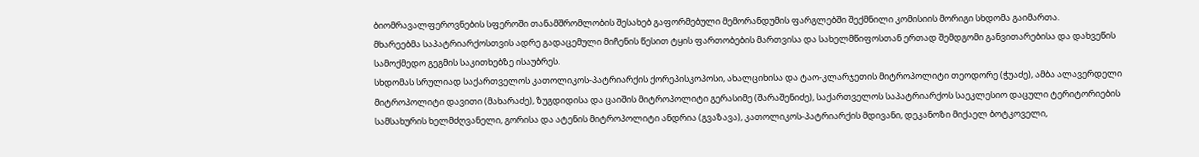ბიომრავალფეროვნების სფეროში თანამშრომლობის შესახებ გაფორმებული მემორანდუმის ფარგლებში შექმნილი კომისიის მორიგი სხდომა გაიმართა.
მხარეებმა საპატრიარქოსთვის ადრე გადაცემული მიჩენის წესით ტყის ფართობების მართვისა და სახელმწიფოსთან ერთად შემდგომი განვითარებისა და დახვეწის სამოქმედო გეგმის საკითხებზე ისაუბრეს.
სხდომას სრულიად საქართველოს კათოლიკოს-პატრიარქის ქორეპისკოპოსი, ახალციხისა და ტაო-კლარჯეთის მიტროპოლიტი თეოდორე (ჭუაძე), ამბა ალავერდელი მიტროპოლიტი დავითი (მახარაძე), ზუგდიდისა და ცაიშის მიტროპოლიტი გერასიმე (შარაშენიძე), საქართველოს საპატრიარქოს საეკლესიო დაცული ტერიტორიების სამსახურის ხელმძღვანელი, გორისა და ატენის მიტროპოლიტი ანდრია (გვაზავა), კათოლიკოს-პატრიარქის მდივანი, დეკანოზი მიქაელ ბოტკოველი,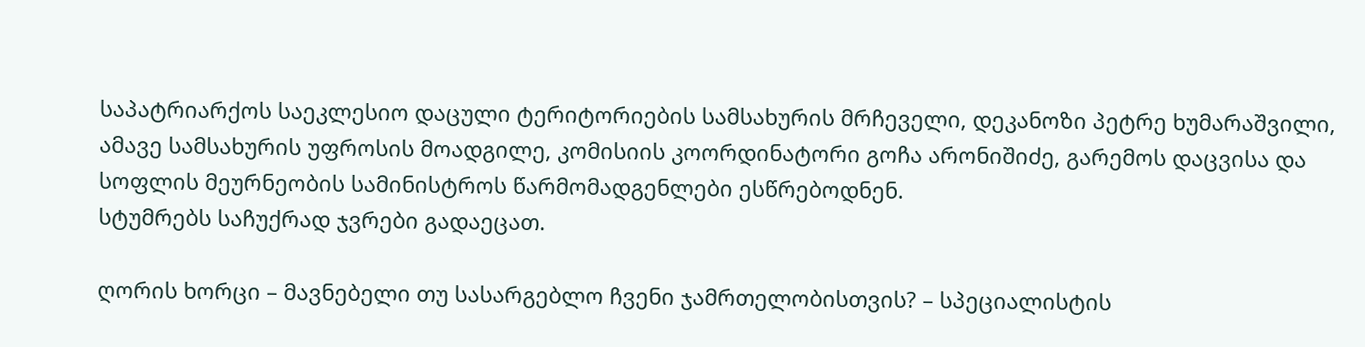საპატრიარქოს საეკლესიო დაცული ტერიტორიების სამსახურის მრჩეველი, დეკანოზი პეტრე ხუმარაშვილი, ამავე სამსახურის უფროსის მოადგილე, კომისიის კოორდინატორი გოჩა არონიშიძე, გარემოს დაცვისა და სოფლის მეურნეობის სამინისტროს წარმომადგენლები ესწრებოდნენ.
სტუმრებს საჩუქრად ჯვრები გადაეცათ.

ღორის ხორცი – მავნებელი თუ სასარგებლო ჩვენი ჯამრთელობისთვის? – სპეციალისტის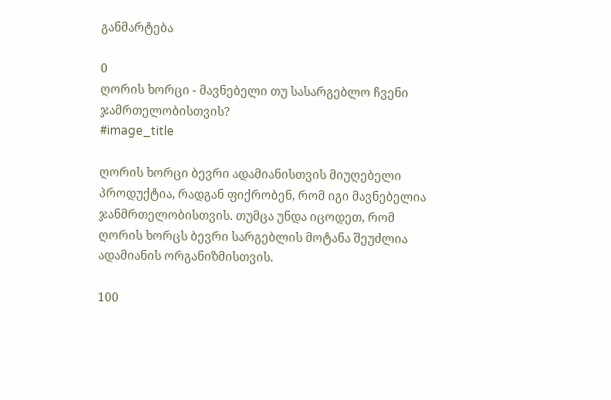განმარტება

0
ღორის ხორცი - მავნებელი თუ სასარგებლო ჩვენი ჯამრთელობისთვის?
#image_title

ღორის ხორცი ბევრი ადამიანისთვის მიუღებელი პროდუქტია, რადგან ფიქრობენ, რომ იგი მავნებელია ჯანმრთელობისთვის. თუმცა უნდა იცოდეთ, რომ ღორის ხორცს ბევრი სარგებლის მოტანა შეუძლია ადამიანის ორგანიზმისთვის.

100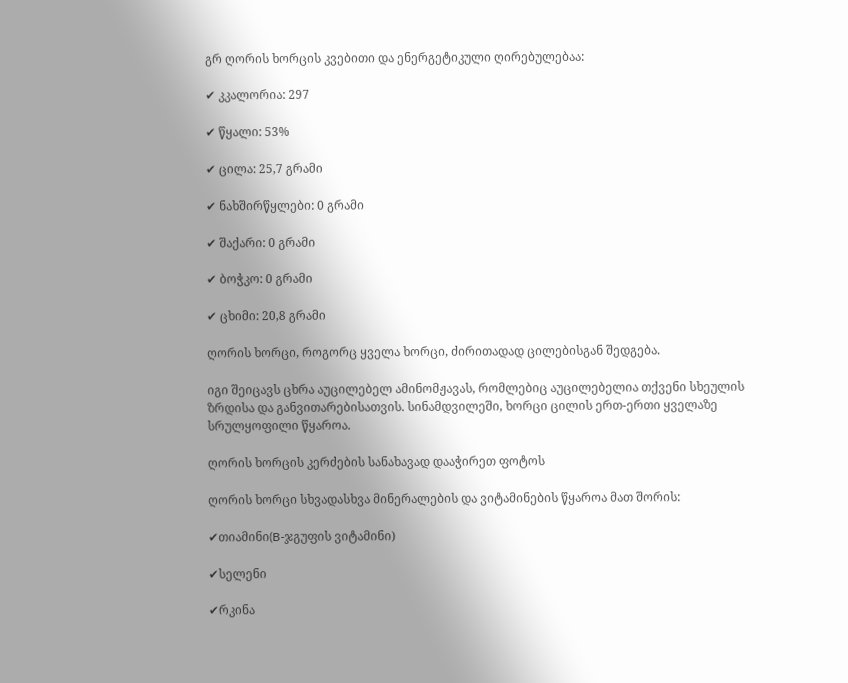გრ ღორის ხორცის კვებითი და ენერგეტიკული ღირებულებაა:

✔ კკალორია: 297

✔ წყალი: 53%

✔ ცილა: 25,7 გრამი

✔ ნახშირწყლები: 0 გრამი

✔ შაქარი: 0 გრამი

✔ ბოჭკო: 0 გრამი

✔ ცხიმი: 20,8 გრამი

ღორის ხორცი, როგორც ყველა ხორცი, ძირითადად ცილებისგან შედგება.

იგი შეიცავს ცხრა აუცილებელ ამინომჟავას, რომლებიც აუცილებელია თქვენი სხეულის ზრდისა და განვითარებისათვის. სინამდვილეში, ხორცი ცილის ერთ-ერთი ყველაზე სრულყოფილი წყაროა.

ღორის ხორცის კერძების სანახავად დააჭირეთ ფოტოს

ღორის ხორცი სხვადასხვა მინერალების და ვიტამინების წყაროა მათ შორის:

✔თიამინი(B-ჯგუფის ვიტამინი)

✔სელენი

✔რკინა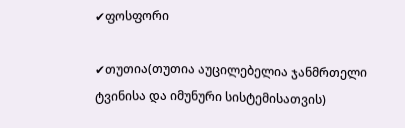✔ფოსფორი

✔თუთია(თუთია აუცილებელია ჯანმრთელი ტვინისა და იმუნური სისტემისათვის)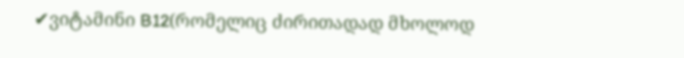✔ვიტამინი B12(რომელიც ძირითადად მხოლოდ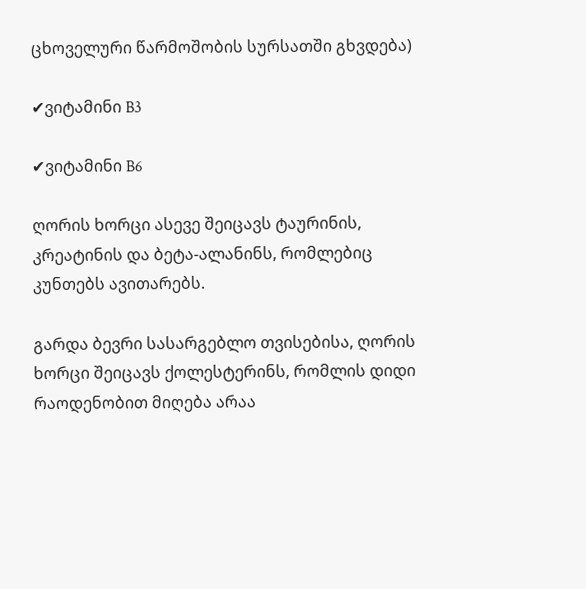ცხოველური წარმოშობის სურსათში გხვდება)

✔ვიტამინი B3

✔ვიტამინი B6

ღორის ხორცი ასევე შეიცავს ტაურინის, კრეატინის და ბეტა-ალანინს, რომლებიც კუნთებს ავითარებს.

გარდა ბევრი სასარგებლო თვისებისა, ღორის ხორცი შეიცავს ქოლესტერინს, რომლის დიდი რაოდენობით მიღება არაა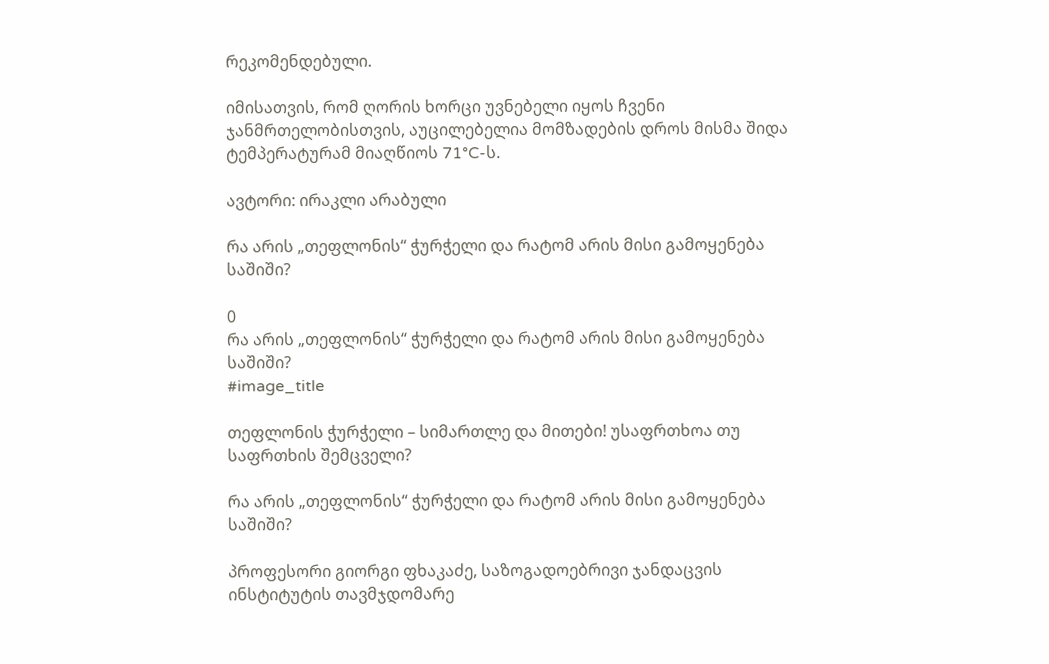რეკომენდებული.

იმისათვის, რომ ღორის ხორცი უვნებელი იყოს ჩვენი ჯანმრთელობისთვის, აუცილებელია მომზადების დროს მისმა შიდა ტემპერატურამ მიაღწიოს 71°C-ს.

ავტორი: ირაკლი არაბული

რა არის „თეფლონის“ ჭურჭელი და რატომ არის მისი გამოყენება საშიში?

0
რა არის „თეფლონის“ ჭურჭელი და რატომ არის მისი გამოყენება საშიში?
#image_title

თეფლონის ჭურჭელი – სიმართლე და მითები! უსაფრთხოა თუ საფრთხის შემცველი?

რა არის „თეფლონის“ ჭურჭელი და რატომ არის მისი გამოყენება საშიში?

პროფესორი გიორგი ფხაკაძე, საზოგადოებრივი ჯანდაცვის ინსტიტუტის თავმჯდომარე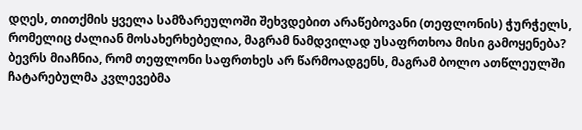დღეს, თითქმის ყველა სამზარეულოში შეხვდებით არაწებოვანი (თეფლონის) ჭურჭელს, რომელიც ძალიან მოსახერხებელია, მაგრამ ნამდვილად უსაფრთხოა მისი გამოყენება? ბევრს მიაჩნია, რომ თეფლონი საფრთხეს არ წარმოადგენს, მაგრამ ბოლო ათწლეულში ჩატარებულმა კვლევებმა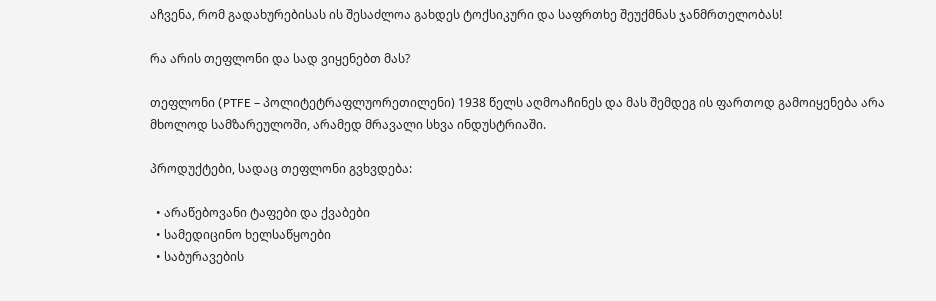აჩვენა, რომ გადახურებისას ის შესაძლოა გახდეს ტოქსიკური და საფრთხე შეუქმნას ჯანმრთელობას!

რა არის თეფლონი და სად ვიყენებთ მას?

თეფლონი (PTFE – პოლიტეტრაფლუორეთილენი) 1938 წელს აღმოაჩინეს და მას შემდეგ ის ფართოდ გამოიყენება არა მხოლოდ სამზარეულოში, არამედ მრავალი სხვა ინდუსტრიაში.

პროდუქტები, სადაც თეფლონი გვხვდება:

  • არაწებოვანი ტაფები და ქვაბები
  • სამედიცინო ხელსაწყოები
  • საბურავების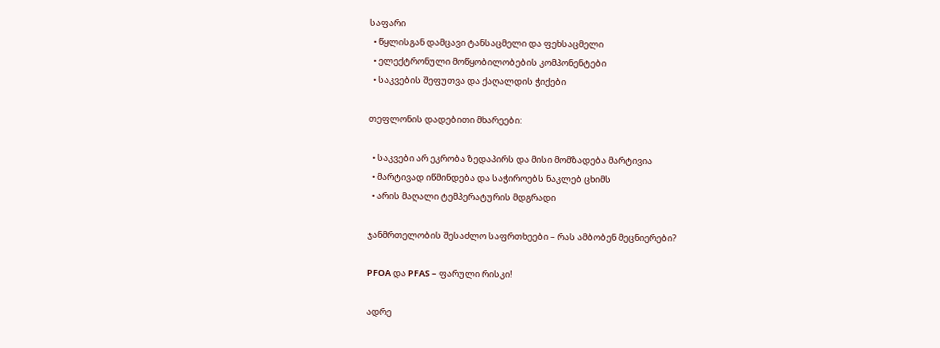საფარი
  • წყლისგან დამცავი ტანსაცმელი და ფეხსაცმელი
  • ელექტრონული მოწყობილობების კომპონენტები
  • საკვების შეფუთვა და ქაღალდის ჭიქები

თეფლონის დადებითი მხარეები:

  • საკვები არ ეკრობა ზედაპირს და მისი მომზადება მარტივია
  • მარტივად იწმინდება და საჭიროებს ნაკლებ ცხიმს
  • არის მაღალი ტემპერატურის მდგრადი

ჯანმრთელობის შესაძლო საფრთხეები – რას ამბობენ მეცნიერები?

PFOA და PFAS – ფარული რისკი!

ადრე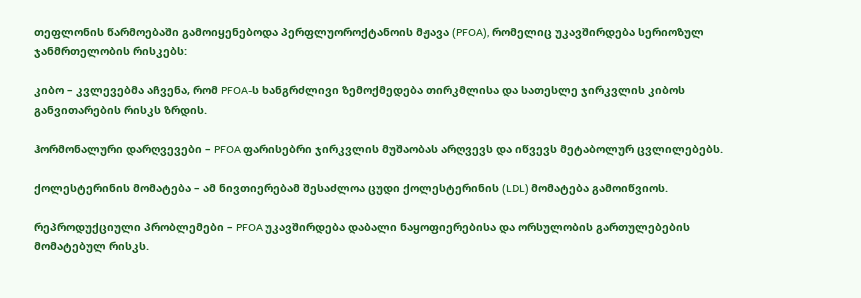თეფლონის წარმოებაში გამოიყენებოდა პერფლუოროქტანოის მჟავა (PFOA), რომელიც უკავშირდება სერიოზულ ჯანმრთელობის რისკებს:

კიბო – კვლევებმა აჩვენა, რომ PFOA-ს ხანგრძლივი ზემოქმედება თირკმლისა და სათესლე ჯირკვლის კიბოს განვითარების რისკს ზრდის.

ჰორმონალური დარღვევები – PFOA ფარისებრი ჯირკვლის მუშაობას არღვევს და იწვევს მეტაბოლურ ცვლილებებს.

ქოლესტერინის მომატება – ამ ნივთიერებამ შესაძლოა ცუდი ქოლესტერინის (LDL) მომატება გამოიწვიოს.

რეპროდუქციული პრობლემები – PFOA უკავშირდება დაბალი ნაყოფიერებისა და ორსულობის გართულებების მომატებულ რისკს.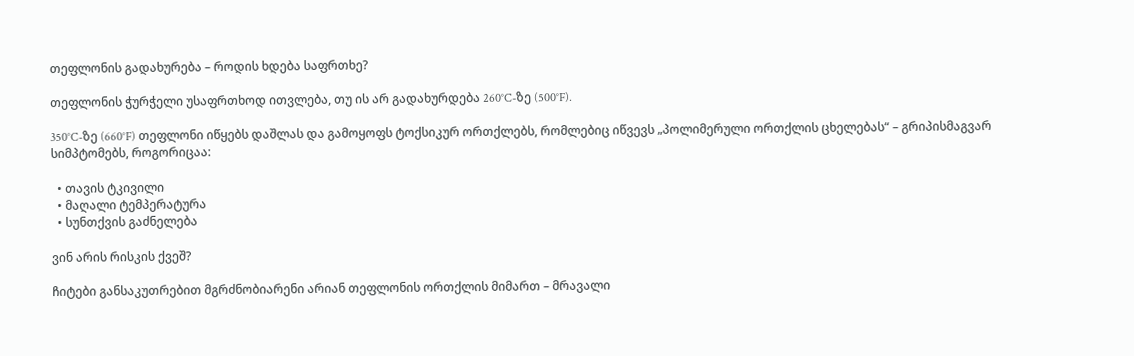თეფლონის გადახურება – როდის ხდება საფრთხე?

თეფლონის ჭურჭელი უსაფრთხოდ ითვლება, თუ ის არ გადახურდება 260°C-ზე (500°F).

350°C-ზე (660°F) თეფლონი იწყებს დაშლას და გამოყოფს ტოქსიკურ ორთქლებს, რომლებიც იწვევს „პოლიმერული ორთქლის ცხელებას“ – გრიპისმაგვარ სიმპტომებს, როგორიცაა:

  • თავის ტკივილი
  • მაღალი ტემპერატურა
  • სუნთქვის გაძნელება

ვინ არის რისკის ქვეშ?

ჩიტები განსაკუთრებით მგრძნობიარენი არიან თეფლონის ორთქლის მიმართ – მრავალი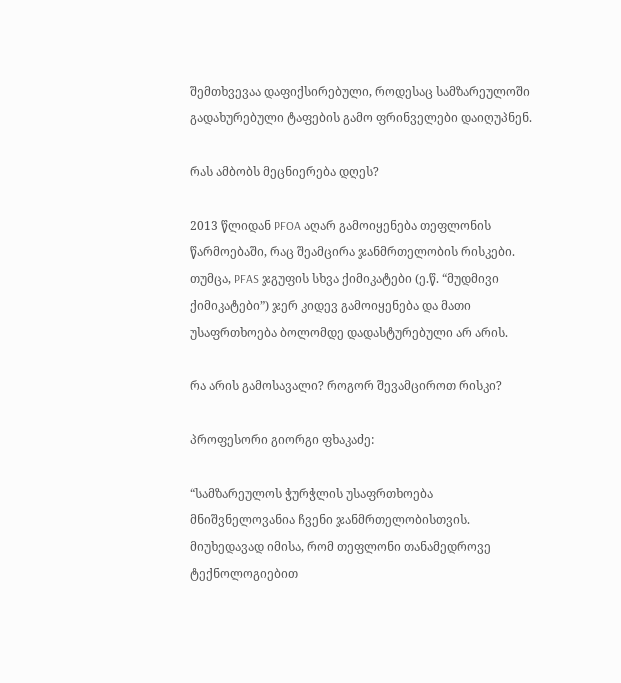შემთხვევაა დაფიქსირებული, როდესაც სამზარეულოში გადახურებული ტაფების გამო ფრინველები დაიღუპნენ.

რას ამბობს მეცნიერება დღეს?

2013 წლიდან PFOA აღარ გამოიყენება თეფლონის წარმოებაში, რაც შეამცირა ჯანმრთელობის რისკები. თუმცა, PFAS ჯგუფის სხვა ქიმიკატები (ე.წ. “მუდმივი ქიმიკატები”) ჯერ კიდევ გამოიყენება და მათი უსაფრთხოება ბოლომდე დადასტურებული არ არის.

რა არის გამოსავალი? როგორ შევამციროთ რისკი?

პროფესორი გიორგი ფხაკაძე:

“სამზარეულოს ჭურჭლის უსაფრთხოება მნიშვნელოვანია ჩვენი ჯანმრთელობისთვის. მიუხედავად იმისა, რომ თეფლონი თანამედროვე ტექნოლოგიებით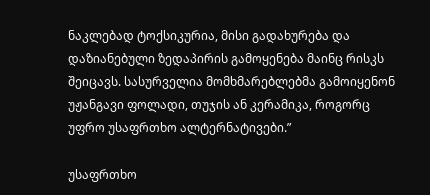ნაკლებად ტოქსიკურია, მისი გადახურება და დაზიანებული ზედაპირის გამოყენება მაინც რისკს შეიცავს. სასურველია მომხმარებლებმა გამოიყენონ უჟანგავი ფოლადი, თუჯის ან კერამიკა, როგორც უფრო უსაფრთხო ალტერნატივები.”

უსაფრთხო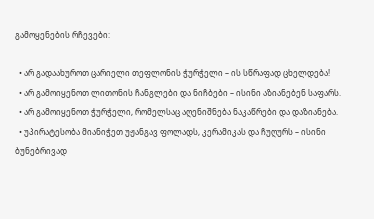გამოყენების რჩევები:

  • არ გადაახუროთ ცარიელი თეფლონის ჭურჭელი – ის სწრაფად ცხელდება!
  • არ გამოიყენოთ ლითონის ჩანგლები და ნიჩბები – ისინი აზიანებენ საფარს.
  • არ გამოიყენოთ ჭურჭელი, რომელსაც აღენიშნება ნაკაწრები და დაზიანება.
  • უპირატესობა მიანიჭეთ უჟანგავ ფოლადს, კერამიკას და ჩუღურს – ისინი ბუნებრივად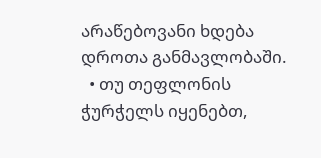არაწებოვანი ხდება დროთა განმავლობაში.
  • თუ თეფლონის ჭურჭელს იყენებთ,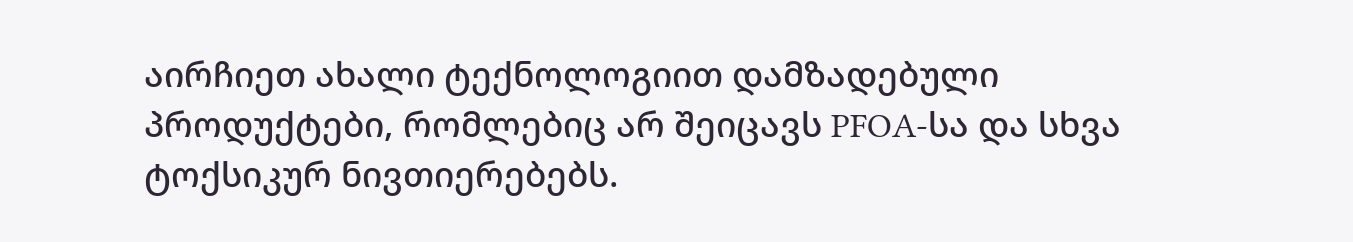აირჩიეთ ახალი ტექნოლოგიით დამზადებული პროდუქტები, რომლებიც არ შეიცავს PFOA-სა და სხვა ტოქსიკურ ნივთიერებებს.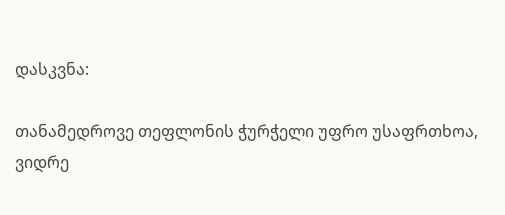დასკვნა:

თანამედროვე თეფლონის ჭურჭელი უფრო უსაფრთხოა, ვიდრე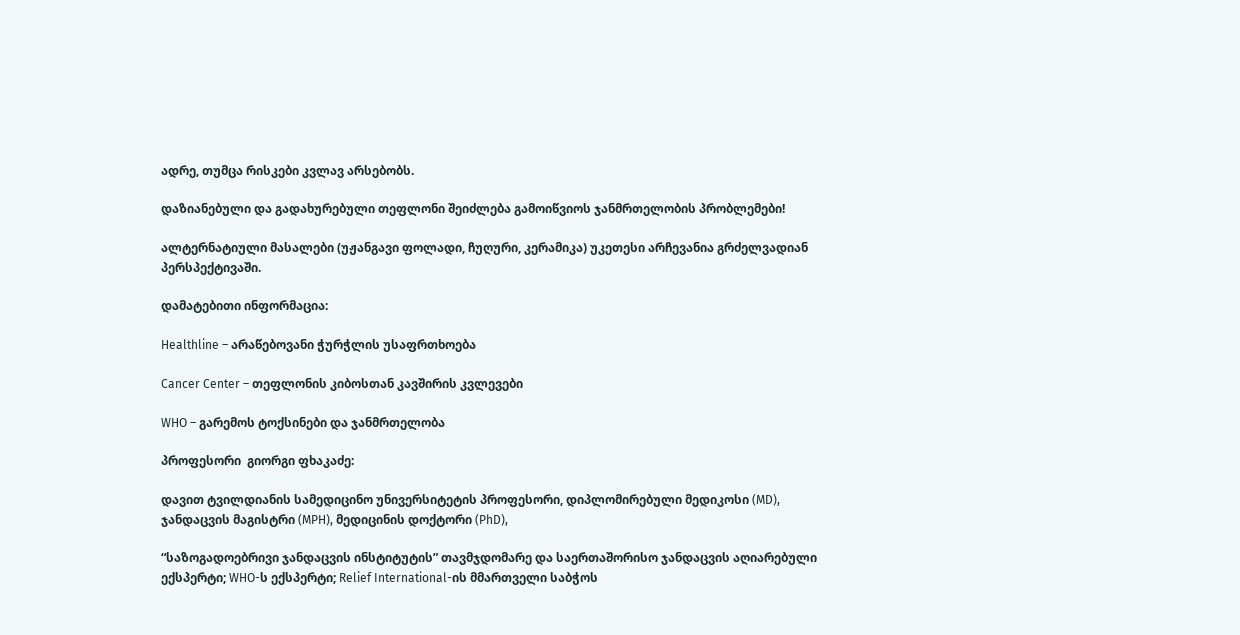ადრე, თუმცა რისკები კვლავ არსებობს.

დაზიანებული და გადახურებული თეფლონი შეიძლება გამოიწვიოს ჯანმრთელობის პრობლემები!

ალტერნატიული მასალები (უჟანგავი ფოლადი, ჩუღური, კერამიკა) უკეთესი არჩევანია გრძელვადიან პერსპექტივაში.

დამატებითი ინფორმაცია:

Healthline – არაწებოვანი ჭურჭლის უსაფრთხოება

Cancer Center – თეფლონის კიბოსთან კავშირის კვლევები

WHO – გარემოს ტოქსინები და ჯანმრთელობა

პროფესორი  გიორგი ფხაკაძე:

დავით ტვილდიანის სამედიცინო უნივერსიტეტის პროფესორი, დიპლომირებული მედიკოსი (MD), ჯანდაცვის მაგისტრი (MPH), მედიცინის დოქტორი (PhD),

“საზოგადოებრივი ჯანდაცვის ინსტიტუტის” თავმჯდომარე და საერთაშორისო ჯანდაცვის აღიარებული ექსპერტი; WHO-ს ექსპერტი; Relief International-ის მმართველი საბჭოს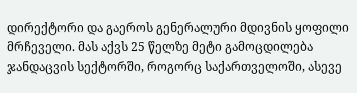დირექტორი და გაეროს გენერალური მდივნის ყოფილი მრჩეველი. მას აქვს 25 წელზე მეტი გამოცდილება ჯანდაცვის სექტორში, როგორც საქართველოში, ასევე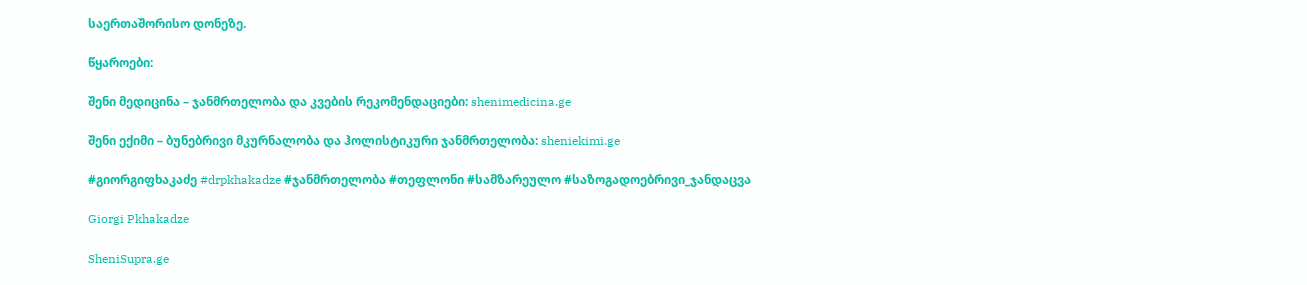საერთაშორისო დონეზე.

წყაროები:

შენი მედიცინა – ჯანმრთელობა და კვების რეკომენდაციები: shenimedicina.ge

შენი ექიმი – ბუნებრივი მკურნალობა და ჰოლისტიკური ჯანმრთელობა: sheniekimi.ge

#გიორგიფხაკაძე #drpkhakadze #ჯანმრთელობა #თეფლონი #სამზარეულო #საზოგადოებრივი_ჯანდაცვა

Giorgi Pkhakadze

SheniSupra.ge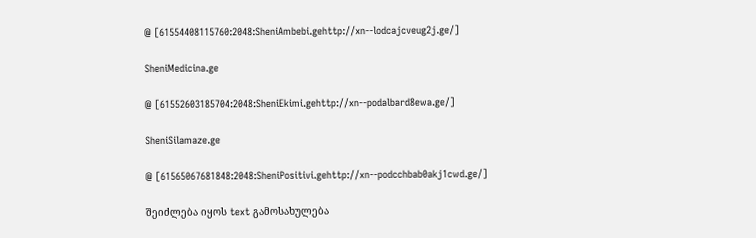@ [61554408115760:2048:SheniAmbebi.gehttp://xn--lodcajcveug2j.ge/]

SheniMedicina.ge

@ [61552603185704:2048:SheniEkimi.gehttp://xn--podalbard8ewa.ge/]

SheniSilamaze.ge

@ [61565067681848:2048:SheniPositivi.gehttp://xn--podcchbab0akj1cwd.ge/]

შეიძლება იყოს text გამოსახულება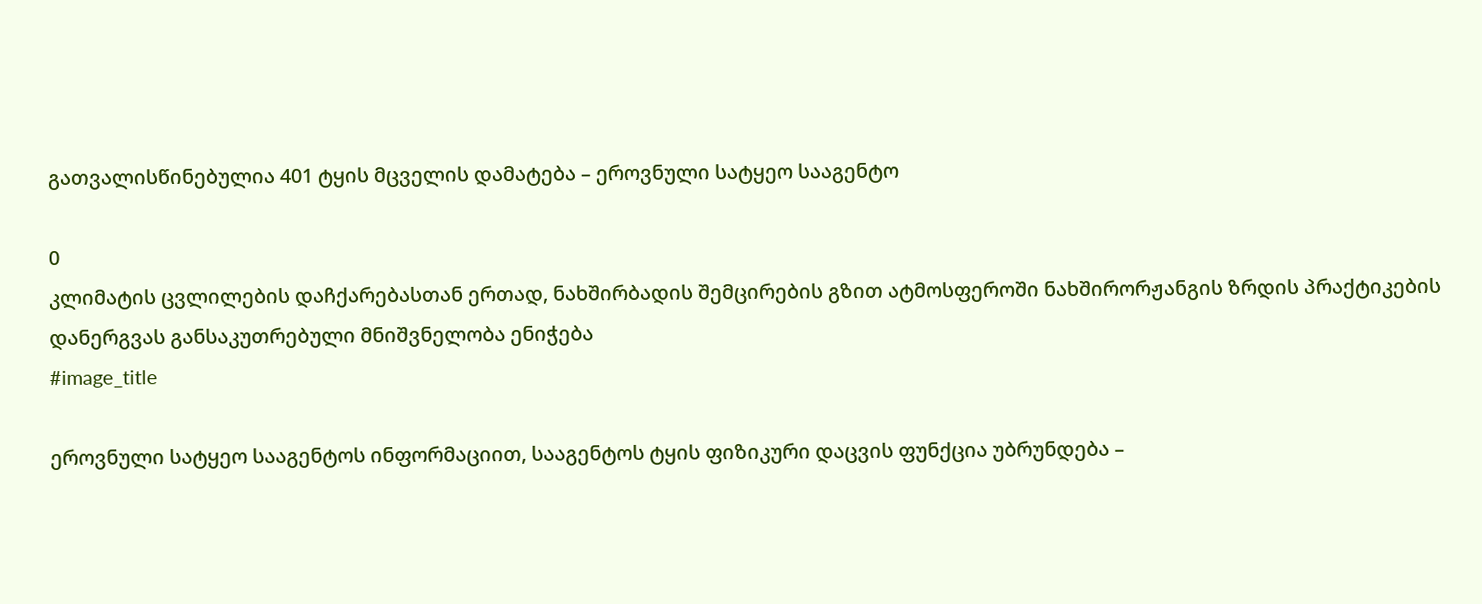გათვალისწინებულია 401 ტყის მცველის დამატება – ეროვნული სატყეო სააგენტო

0
კლიმატის ცვლილების დაჩქარებასთან ერთად, ნახშირბადის შემცირების გზით ატმოსფეროში ნახშირორჟანგის ზრდის პრაქტიკების დანერგვას განსაკუთრებული მნიშვნელობა ენიჭება
#image_title

ეროვნული სატყეო სააგენტოს ინფორმაციით, სააგენტოს ტყის ფიზიკური დაცვის ფუნქცია უბრუნდება –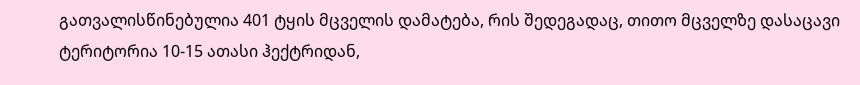გათვალისწინებულია 401 ტყის მცველის დამატება, რის შედეგადაც, თითო მცველზე დასაცავი ტერიტორია 10-15 ათასი ჰექტრიდან,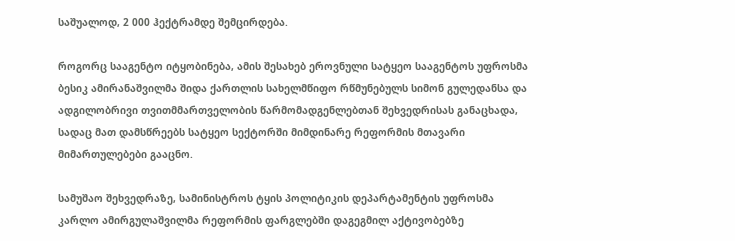საშუალოდ, 2 000 ჰექტრამდე შემცირდება.

როგორც სააგენტო იტყობინება, ამის შესახებ ეროვნული სატყეო სააგენტოს უფროსმა ბესიკ ამირანაშვილმა შიდა ქართლის სახელმწიფო რწმუნებულს სიმონ გულედანსა და ადგილობრივი თვითმმართველობის წარმომადგენლებთან შეხვედრისას განაცხადა, სადაც მათ დამსწრეებს სატყეო სექტორში მიმდინარე რეფორმის მთავარი მიმართულებები გააცნო.

სამუშაო შეხვედრაზე, სამინისტროს ტყის პოლიტიკის დეპარტამენტის უფროსმა კარლო ამირგულაშვილმა რეფორმის ფარგლებში დაგეგმილ აქტივობებზე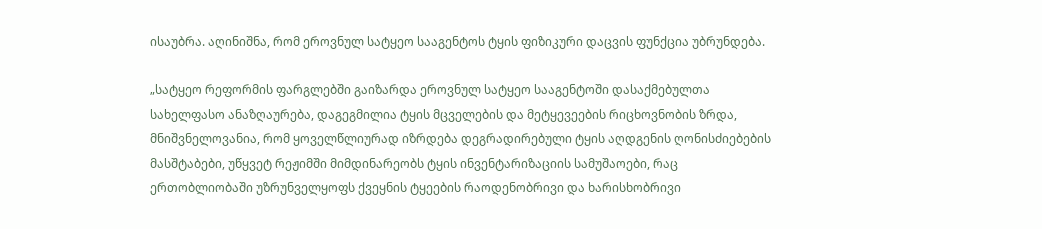ისაუბრა. აღინიშნა, რომ ეროვნულ სატყეო სააგენტოს ტყის ფიზიკური დაცვის ფუნქცია უბრუნდება.

„სატყეო რეფორმის ფარგლებში გაიზარდა ეროვნულ სატყეო სააგენტოში დასაქმებულთა სახელფასო ანაზღაურება, დაგეგმილია ტყის მცველების და მეტყევეების რიცხოვნობის ზრდა, მნიშვნელოვანია, რომ ყოველწლიურად იზრდება დეგრადირებული ტყის აღდგენის ღონისძიებების მასშტაბები, უწყვეტ რეჟიმში მიმდინარეობს ტყის ინვენტარიზაციის სამუშაოები, რაც ერთობლიობაში უზრუნველყოფს ქვეყნის ტყეების რაოდენობრივი და ხარისხობრივი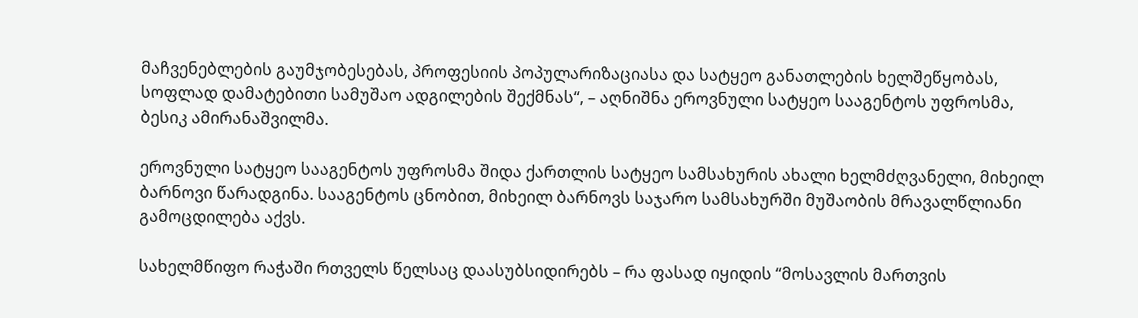მაჩვენებლების გაუმჯობესებას, პროფესიის პოპულარიზაციასა და სატყეო განათლების ხელშეწყობას, სოფლად დამატებითი სამუშაო ადგილების შექმნას“, – აღნიშნა ეროვნული სატყეო სააგენტოს უფროსმა, ბესიკ ამირანაშვილმა.

ეროვნული სატყეო სააგენტოს უფროსმა შიდა ქართლის სატყეო სამსახურის ახალი ხელმძღვანელი, მიხეილ ბარნოვი წარადგინა. სააგენტოს ცნობით, მიხეილ ბარნოვს საჯარო სამსახურში მუშაობის მრავალწლიანი გამოცდილება აქვს.

სახელმწიფო რაჭაში რთველს წელსაც დაასუბსიდირებს – რა ფასად იყიდის “მოსავლის მართვის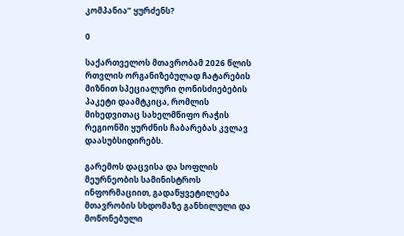კომპანია” ყურძენს?

0

საქართველოს მთავრობამ 2026 წლის რთვლის ორგანიზებულად ჩატარების მიზნით სპეციალური ღონისძიებების პაკეტი დაამტკიცა, რომლის მიხედვითაც სახელმწიფო რაჭის რეგიონში ყურძნის ჩაბარებას კვლავ დაასუბსიდირებს.

გარემოს დაცვისა და სოფლის მეურნეობის სამინისტროს ინფორმაციით, გადაწყვეტილება მთავრობის სხდომაზე განხილული და მოწონებული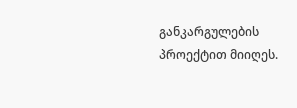განკარგულების პროექტით მიიღეს.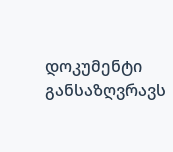დოკუმენტი განსაზღვრავს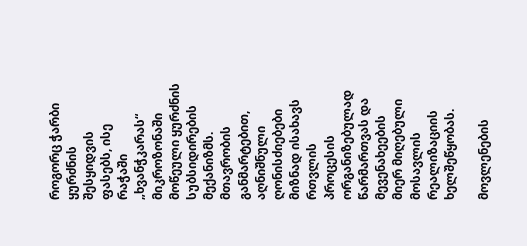როგორც ჭარბი ყურძნის შესყიდვის ფასებს, ისე რაჭაში „ხვანჭკარას“ მიკროზონაში მოწეული ყურძნის სუბსიდირების მექანიზმს. მთავრობის განმარტებით, აღნიშნული ღონისძიებები მიზნად ისახავს რთვლის პროცესის ორგანიზებულად წარმართვას და მევენახეების მიერ მიღებული მოსავლის რეალიზაციის ხელშეწყობას.

მოვლენების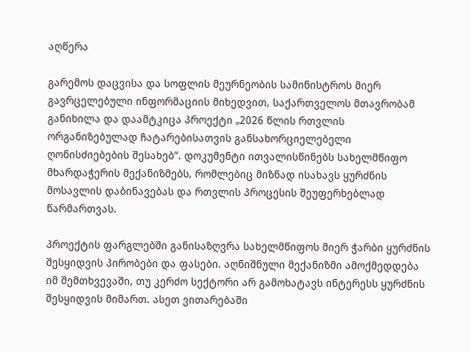აღწერა

გარემოს დაცვისა და სოფლის მეურნეობის სამინისტროს მიერ გავრცელებული ინფორმაციის მიხედვით, საქართველოს მთავრობამ განიხილა და დაამტკიცა პროექტი „2026 წლის რთვლის ორგანიზებულად ჩატარებისათვის განსახორციელებელი ღონისძიებების შესახებ“. დოკუმენტი ითვალისწინებს სახელმწიფო მხარდაჭერის მექანიზმებს, რომლებიც მიზნად ისახავს ყურძნის მოსავლის დაბინავებას და რთვლის პროცესის შეუფერხებლად წარმართვას.

პროექტის ფარგლებში განისაზღვრა სახელმწიფოს მიერ ჭარბი ყურძნის შესყიდვის პირობები და ფასები. აღნიშნული მექანიზმი ამოქმედდება იმ შემთხვევაში, თუ კერძო სექტორი არ გამოხატავს ინტერესს ყურძნის შესყიდვის მიმართ. ასეთ ვითარებაში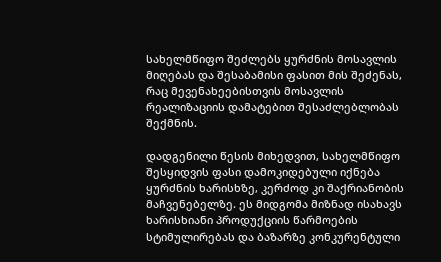სახელმწიფო შეძლებს ყურძნის მოსავლის მიღებას და შესაბამისი ფასით მის შეძენას, რაც მევენახეებისთვის მოსავლის რეალიზაციის დამატებით შესაძლებლობას შექმნის.

დადგენილი წესის მიხედვით, სახელმწიფო შესყიდვის ფასი დამოკიდებული იქნება ყურძნის ხარისხზე, კერძოდ კი შაქრიანობის მაჩვენებელზე. ეს მიდგომა მიზნად ისახავს ხარისხიანი პროდუქციის წარმოების სტიმულირებას და ბაზარზე კონკურენტული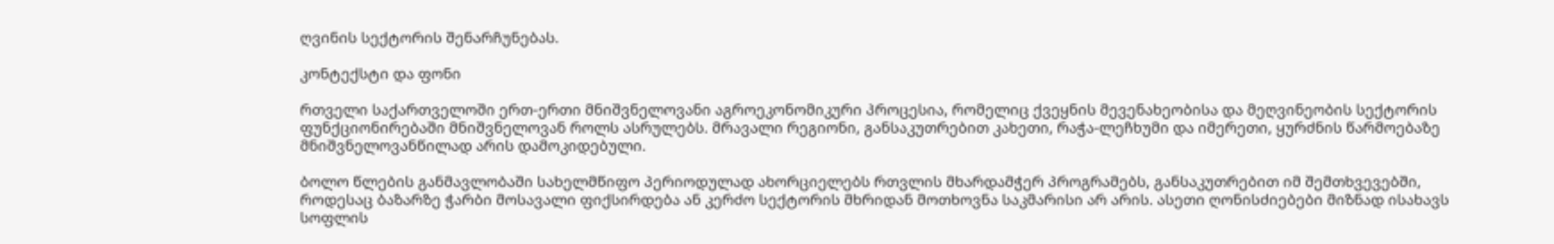ღვინის სექტორის შენარჩუნებას.

კონტექსტი და ფონი

რთველი საქართველოში ერთ-ერთი მნიშვნელოვანი აგროეკონომიკური პროცესია, რომელიც ქვეყნის მევენახეობისა და მეღვინეობის სექტორის ფუნქციონირებაში მნიშვნელოვან როლს ასრულებს. მრავალი რეგიონი, განსაკუთრებით კახეთი, რაჭა-ლეჩხუმი და იმერეთი, ყურძნის წარმოებაზე მნიშვნელოვანწილად არის დამოკიდებული.

ბოლო წლების განმავლობაში სახელმწიფო პერიოდულად ახორციელებს რთვლის მხარდამჭერ პროგრამებს, განსაკუთრებით იმ შემთხვევებში, როდესაც ბაზარზე ჭარბი მოსავალი ფიქსირდება ან კერძო სექტორის მხრიდან მოთხოვნა საკმარისი არ არის. ასეთი ღონისძიებები მიზნად ისახავს სოფლის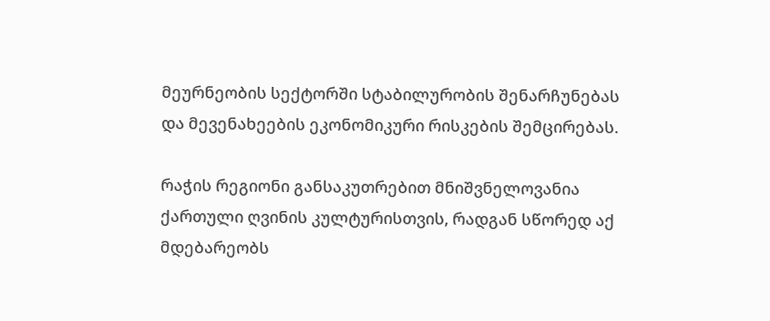მეურნეობის სექტორში სტაბილურობის შენარჩუნებას და მევენახეების ეკონომიკური რისკების შემცირებას.

რაჭის რეგიონი განსაკუთრებით მნიშვნელოვანია ქართული ღვინის კულტურისთვის, რადგან სწორედ აქ მდებარეობს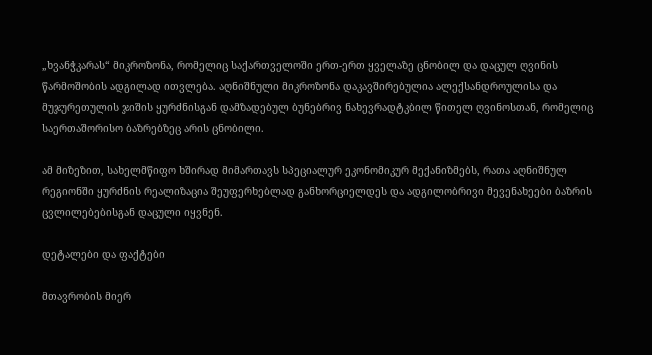„ხვანჭკარას“ მიკროზონა, რომელიც საქართველოში ერთ-ერთ ყველაზე ცნობილ და დაცულ ღვინის წარმოშობის ადგილად ითვლება. აღნიშნული მიკროზონა დაკავშირებულია ალექსანდროულისა და მუჯურეთულის ჯიშის ყურძნისგან დამზადებულ ბუნებრივ ნახევრადტკბილ წითელ ღვინოსთან, რომელიც საერთაშორისო ბაზრებზეც არის ცნობილი.

ამ მიზეზით, სახელმწიფო ხშირად მიმართავს სპეციალურ ეკონომიკურ მექანიზმებს, რათა აღნიშნულ რეგიონში ყურძნის რეალიზაცია შეუფერხებლად განხორციელდეს და ადგილობრივი მევენახეები ბაზრის ცვლილებებისგან დაცული იყვნენ.

დეტალები და ფაქტები

მთავრობის მიერ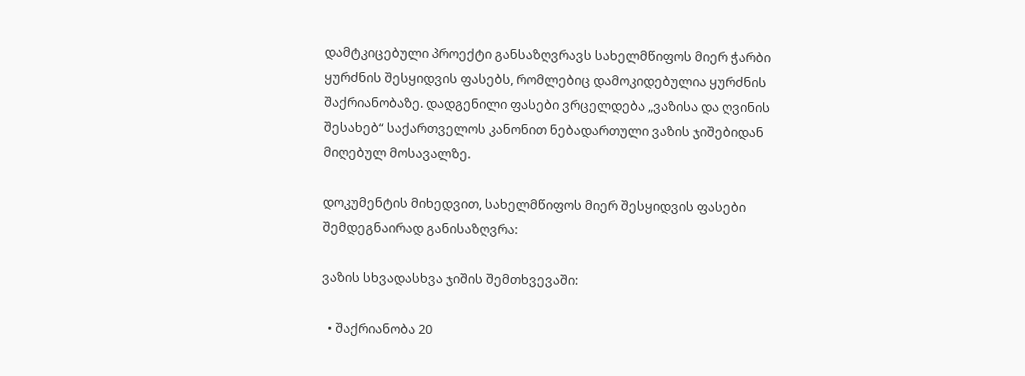დამტკიცებული პროექტი განსაზღვრავს სახელმწიფოს მიერ ჭარბი ყურძნის შესყიდვის ფასებს, რომლებიც დამოკიდებულია ყურძნის შაქრიანობაზე. დადგენილი ფასები ვრცელდება „ვაზისა და ღვინის შესახებ“ საქართველოს კანონით ნებადართული ვაზის ჯიშებიდან მიღებულ მოსავალზე.

დოკუმენტის მიხედვით, სახელმწიფოს მიერ შესყიდვის ფასები შემდეგნაირად განისაზღვრა:

ვაზის სხვადასხვა ჯიშის შემთხვევაში:

  • შაქრიანობა 20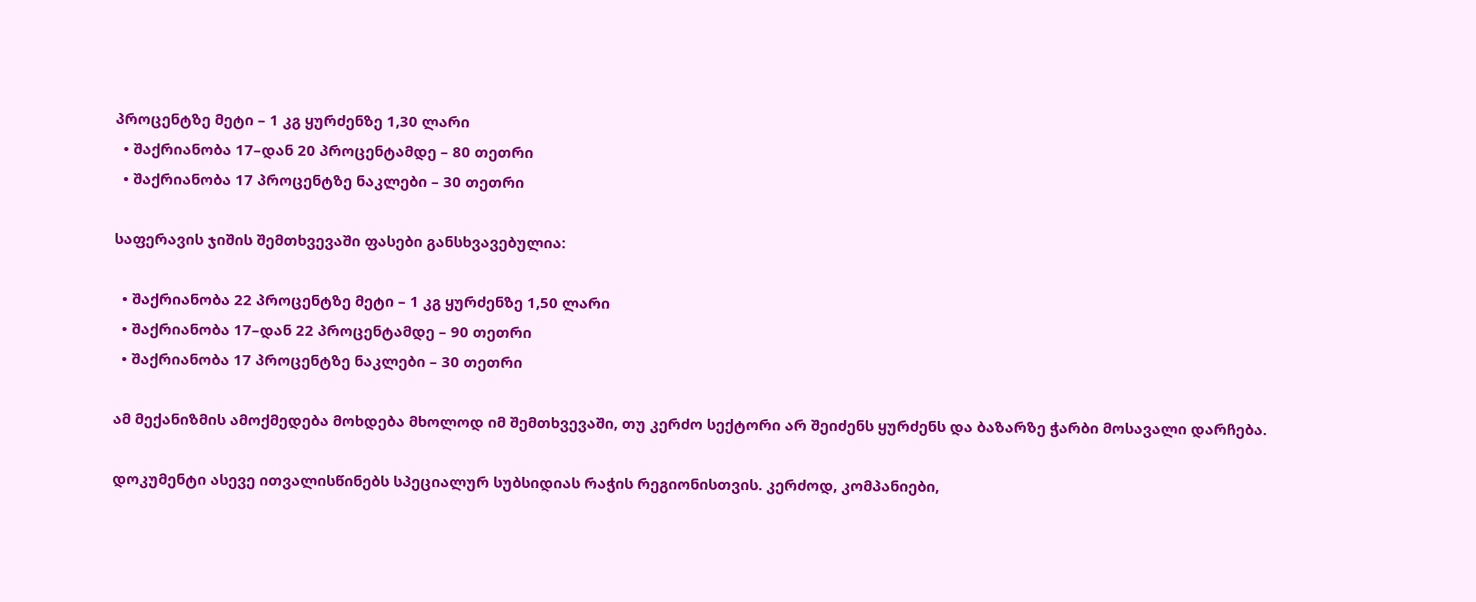პროცენტზე მეტი – 1 კგ ყურძენზე 1,30 ლარი
  • შაქრიანობა 17–დან 20 პროცენტამდე – 80 თეთრი
  • შაქრიანობა 17 პროცენტზე ნაკლები – 30 თეთრი

საფერავის ჯიშის შემთხვევაში ფასები განსხვავებულია:

  • შაქრიანობა 22 პროცენტზე მეტი – 1 კგ ყურძენზე 1,50 ლარი
  • შაქრიანობა 17–დან 22 პროცენტამდე – 90 თეთრი
  • შაქრიანობა 17 პროცენტზე ნაკლები – 30 თეთრი

ამ მექანიზმის ამოქმედება მოხდება მხოლოდ იმ შემთხვევაში, თუ კერძო სექტორი არ შეიძენს ყურძენს და ბაზარზე ჭარბი მოსავალი დარჩება.

დოკუმენტი ასევე ითვალისწინებს სპეციალურ სუბსიდიას რაჭის რეგიონისთვის. კერძოდ, კომპანიები,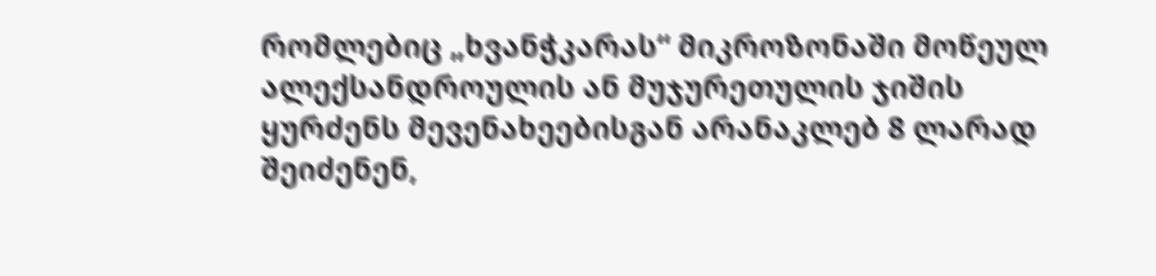რომლებიც „ხვანჭკარას“ მიკროზონაში მოწეულ ალექსანდროულის ან მუჯურეთულის ჯიშის ყურძენს მევენახეებისგან არანაკლებ 8 ლარად შეიძენენ,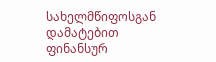სახელმწიფოსგან დამატებით ფინანსურ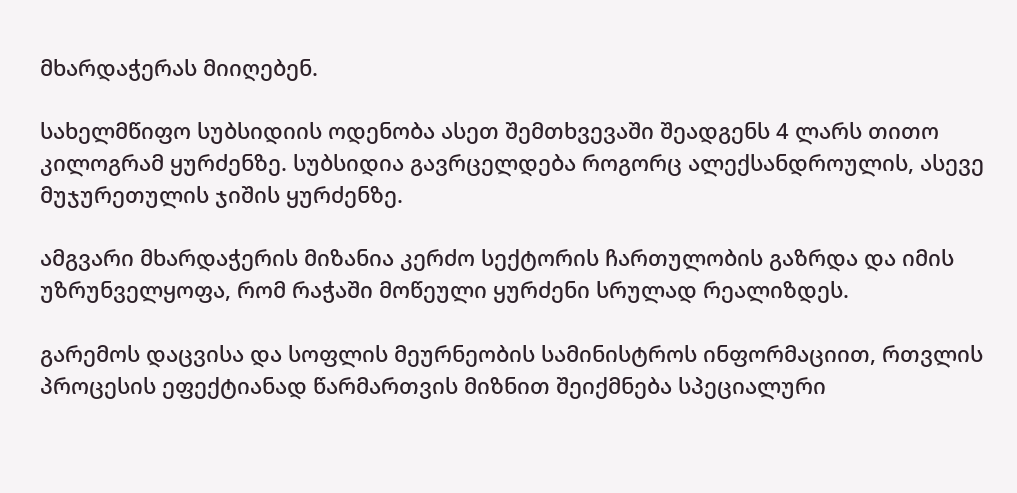მხარდაჭერას მიიღებენ.

სახელმწიფო სუბსიდიის ოდენობა ასეთ შემთხვევაში შეადგენს 4 ლარს თითო კილოგრამ ყურძენზე. სუბსიდია გავრცელდება როგორც ალექსანდროულის, ასევე მუჯურეთულის ჯიშის ყურძენზე.

ამგვარი მხარდაჭერის მიზანია კერძო სექტორის ჩართულობის გაზრდა და იმის უზრუნველყოფა, რომ რაჭაში მოწეული ყურძენი სრულად რეალიზდეს.

გარემოს დაცვისა და სოფლის მეურნეობის სამინისტროს ინფორმაციით, რთვლის პროცესის ეფექტიანად წარმართვის მიზნით შეიქმნება სპეციალური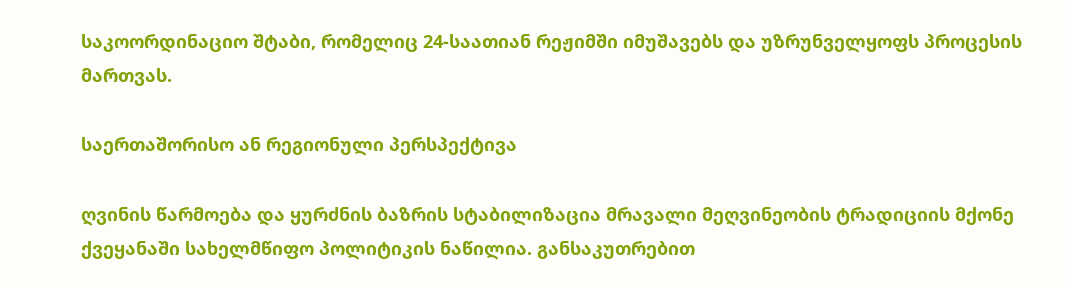საკოორდინაციო შტაბი, რომელიც 24-საათიან რეჟიმში იმუშავებს და უზრუნველყოფს პროცესის მართვას.

საერთაშორისო ან რეგიონული პერსპექტივა

ღვინის წარმოება და ყურძნის ბაზრის სტაბილიზაცია მრავალი მეღვინეობის ტრადიციის მქონე ქვეყანაში სახელმწიფო პოლიტიკის ნაწილია. განსაკუთრებით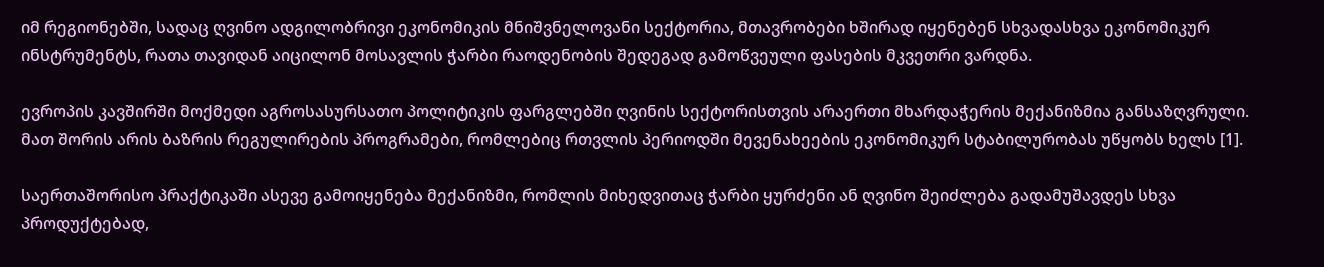იმ რეგიონებში, სადაც ღვინო ადგილობრივი ეკონომიკის მნიშვნელოვანი სექტორია, მთავრობები ხშირად იყენებენ სხვადასხვა ეკონომიკურ ინსტრუმენტს, რათა თავიდან აიცილონ მოსავლის ჭარბი რაოდენობის შედეგად გამოწვეული ფასების მკვეთრი ვარდნა.

ევროპის კავშირში მოქმედი აგროსასურსათო პოლიტიკის ფარგლებში ღვინის სექტორისთვის არაერთი მხარდაჭერის მექანიზმია განსაზღვრული. მათ შორის არის ბაზრის რეგულირების პროგრამები, რომლებიც რთვლის პერიოდში მევენახეების ეკონომიკურ სტაბილურობას უწყობს ხელს [1].

საერთაშორისო პრაქტიკაში ასევე გამოიყენება მექანიზმი, რომლის მიხედვითაც ჭარბი ყურძენი ან ღვინო შეიძლება გადამუშავდეს სხვა პროდუქტებად,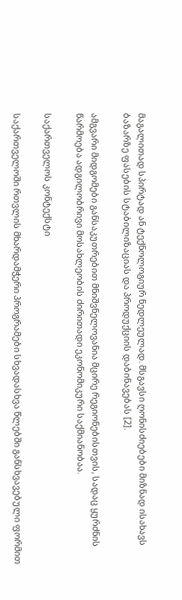მაგალითად სპირტად ან ტექნოლოგიურ ნედლეულად. მსგავსი ღონისძიებები მიზნად ისახავს ბაზარზე ფასების სტაბილიზაციას და პროდუქციის დაბინავებას [2].

ამგვარი მიდგომები განსაკუთრებით მნიშვნელოვანია მცირე რეგიონებისთვის, სადაც ყურძნის წარმოება ადგილობრივი მოსახლეობის ძირითადი ეკონომიკური საქმიანობაა.

საქართველოს კონტექსტი

საქართველოში რთვლის მხარდამჭერი პროგრამები სხვადასხვა წლებში განსხვავებული ფორმით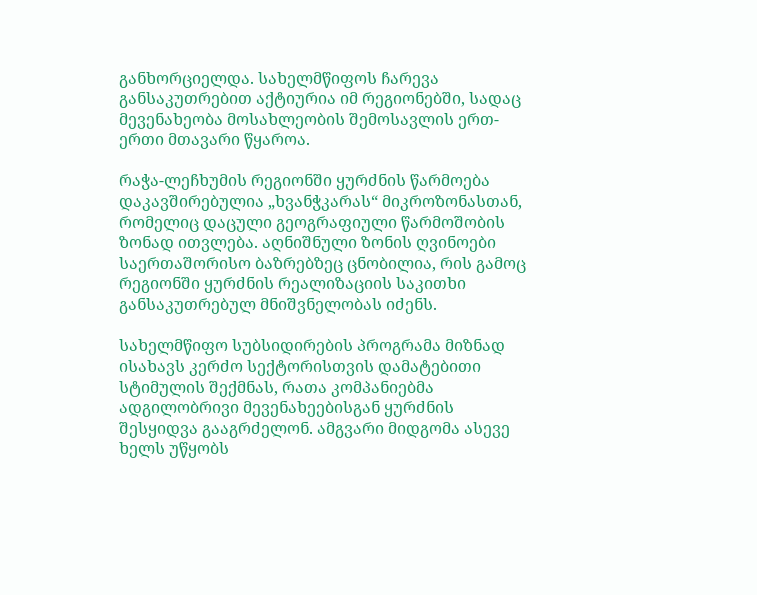განხორციელდა. სახელმწიფოს ჩარევა განსაკუთრებით აქტიურია იმ რეგიონებში, სადაც მევენახეობა მოსახლეობის შემოსავლის ერთ-ერთი მთავარი წყაროა.

რაჭა-ლეჩხუმის რეგიონში ყურძნის წარმოება დაკავშირებულია „ხვანჭკარას“ მიკროზონასთან, რომელიც დაცული გეოგრაფიული წარმოშობის ზონად ითვლება. აღნიშნული ზონის ღვინოები საერთაშორისო ბაზრებზეც ცნობილია, რის გამოც რეგიონში ყურძნის რეალიზაციის საკითხი განსაკუთრებულ მნიშვნელობას იძენს.

სახელმწიფო სუბსიდირების პროგრამა მიზნად ისახავს კერძო სექტორისთვის დამატებითი სტიმულის შექმნას, რათა კომპანიებმა ადგილობრივი მევენახეებისგან ყურძნის შესყიდვა გააგრძელონ. ამგვარი მიდგომა ასევე ხელს უწყობს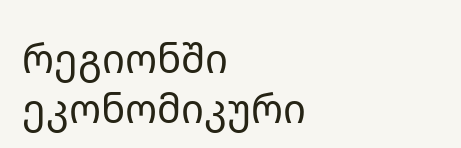რეგიონში ეკონომიკური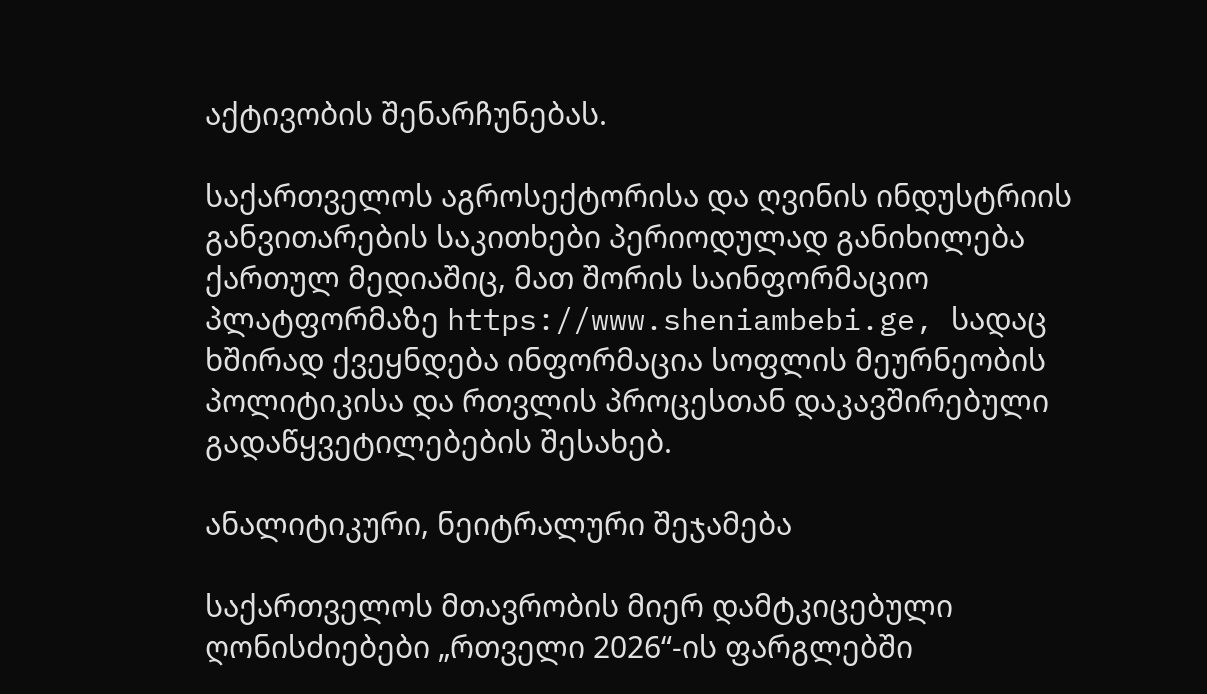აქტივობის შენარჩუნებას.

საქართველოს აგროსექტორისა და ღვინის ინდუსტრიის განვითარების საკითხები პერიოდულად განიხილება ქართულ მედიაშიც, მათ შორის საინფორმაციო პლატფორმაზე https://www.sheniambebi.ge, სადაც ხშირად ქვეყნდება ინფორმაცია სოფლის მეურნეობის პოლიტიკისა და რთვლის პროცესთან დაკავშირებული გადაწყვეტილებების შესახებ.

ანალიტიკური, ნეიტრალური შეჯამება

საქართველოს მთავრობის მიერ დამტკიცებული ღონისძიებები „რთველი 2026“-ის ფარგლებში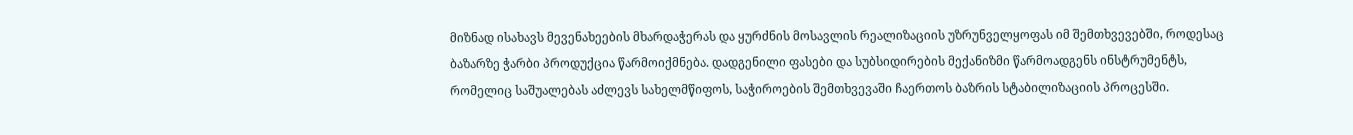მიზნად ისახავს მევენახეების მხარდაჭერას და ყურძნის მოსავლის რეალიზაციის უზრუნველყოფას იმ შემთხვევებში, როდესაც ბაზარზე ჭარბი პროდუქცია წარმოიქმნება. დადგენილი ფასები და სუბსიდირების მექანიზმი წარმოადგენს ინსტრუმენტს, რომელიც საშუალებას აძლევს სახელმწიფოს, საჭიროების შემთხვევაში ჩაერთოს ბაზრის სტაბილიზაციის პროცესში.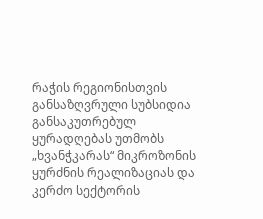რაჭის რეგიონისთვის განსაზღვრული სუბსიდია განსაკუთრებულ ყურადღებას უთმობს „ხვანჭკარას“ მიკროზონის ყურძნის რეალიზაციას და კერძო სექტორის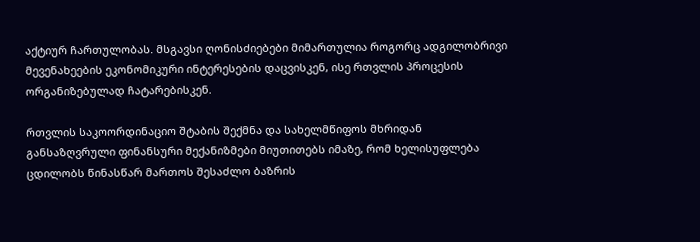აქტიურ ჩართულობას. მსგავსი ღონისძიებები მიმართულია როგორც ადგილობრივი მევენახეების ეკონომიკური ინტერესების დაცვისკენ, ისე რთვლის პროცესის ორგანიზებულად ჩატარებისკენ.

რთვლის საკოორდინაციო შტაბის შექმნა და სახელმწიფოს მხრიდან განსაზღვრული ფინანსური მექანიზმები მიუთითებს იმაზე, რომ ხელისუფლება ცდილობს წინასწარ მართოს შესაძლო ბაზრის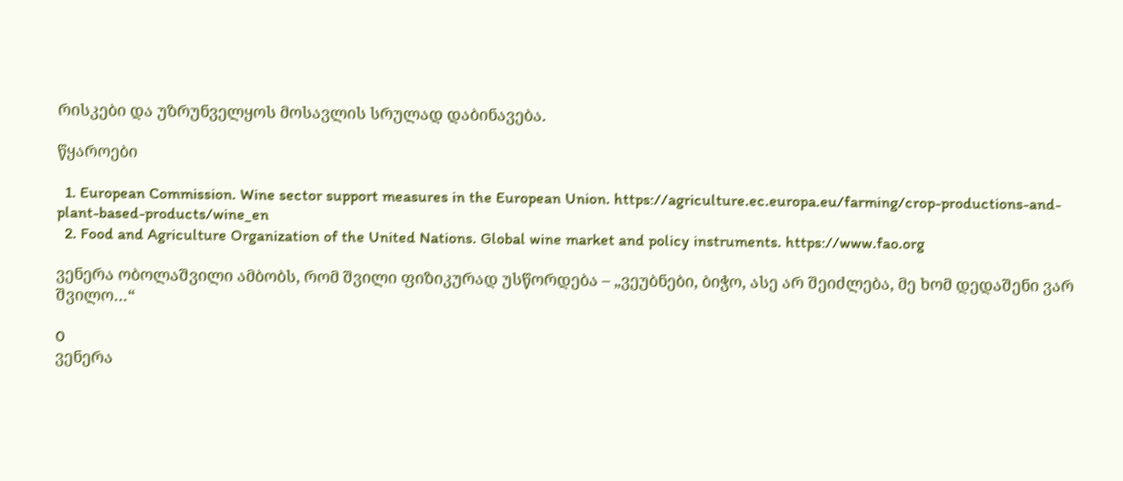რისკები და უზრუნველყოს მოსავლის სრულად დაბინავება.

წყაროები

  1. European Commission. Wine sector support measures in the European Union. https://agriculture.ec.europa.eu/farming/crop-productions-and-plant-based-products/wine_en
  2. Food and Agriculture Organization of the United Nations. Global wine market and policy instruments. https://www.fao.org

ვენერა ობოლაშვილი ამბობს, რომ შვილი ფიზიკურად უსწორდება – „ვეუბნები, ბიჭო, ასე არ შეიძლება, მე ხომ დედაშენი ვარ შვილო…“

0
ვენერა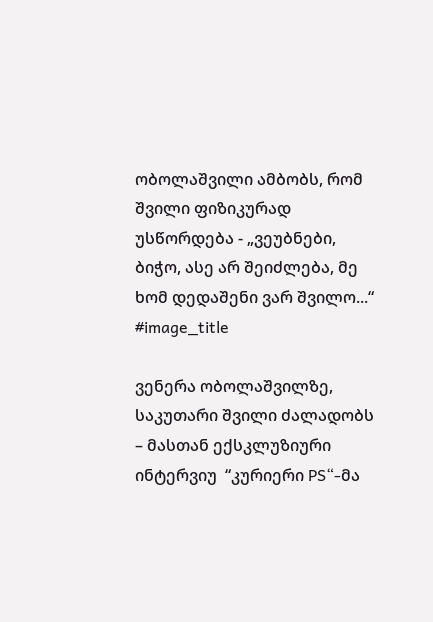ობოლაშვილი ამბობს, რომ შვილი ფიზიკურად უსწორდება - „ვეუბნები, ბიჭო, ასე არ შეიძლება, მე ხომ დედაშენი ვარ შვილო...“
#image_title

ვენერა ობოლაშვილზე, საკუთარი შვილი ძალადობს – მასთან ექსკლუზიური ინტერვიუ  “კურიერი PS“-მა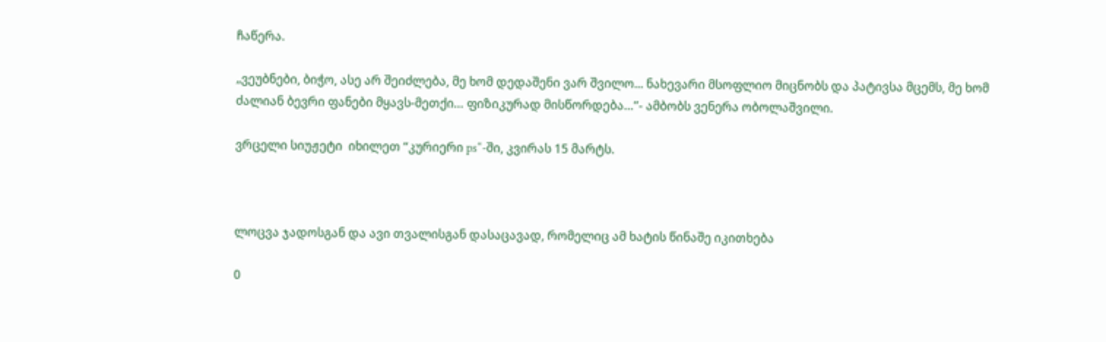ჩაწერა.

„ვეუბნები, ბიჭო, ასე არ შეიძლება, მე ხომ დედაშენი ვარ შვილო... ნახევარი მსოფლიო მიცნობს და პატივსა მცემს, მე ხომ ძალიან ბევრი ფანები მყავს-მეთქი… ფიზიკურად მისწორდება…”- ამბობს ვენერა ობოლაშვილი.

ვრცელი სიუჟეტი  იხილეთ “კურიერი ps“-ში, კვირას 15 მარტს.



ლოცვა ჯადოსგან და ავი თვალისგან დასაცავად, რომელიც ამ ხატის წინაშე იკითხება

0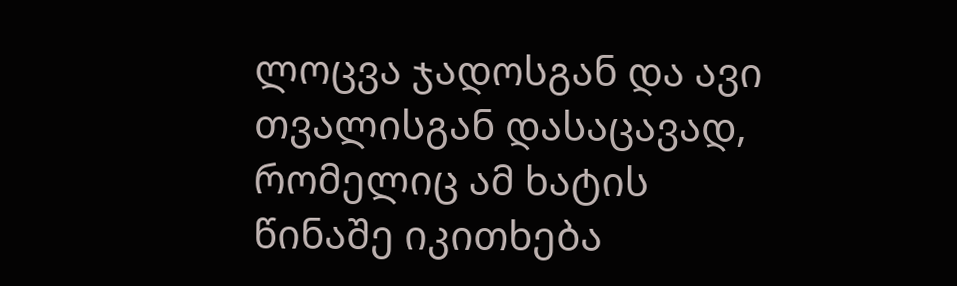ლოცვა ჯადოსგან და ავი თვალისგან დასაცავად, რომელიც ამ ხატის წინაშე იკითხება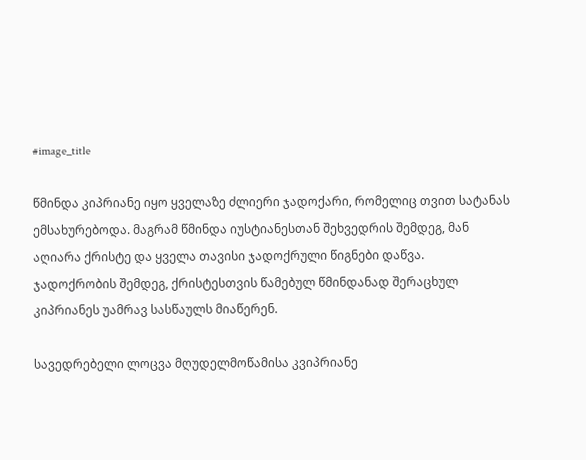#image_title

წმინდა კიპრიანე იყო ყველაზე ძლიერი ჯადოქარი, რომელიც თვით სატანას ემსახურებოდა. მაგრამ წმინდა იუსტიანესთან შეხვედრის შემდეგ, მან აღიარა ქრისტე და ყველა თავისი ჯადოქრული წიგნები დაწვა.
ჯადოქრობის შემდეგ, ქრისტესთვის წამებულ წმინდანად შერაცხულ კიპრიანეს უამრავ სასწაულს მიაწერენ.

სავედრებელი ლოცვა მღუდელმოწამისა კვიპრიანე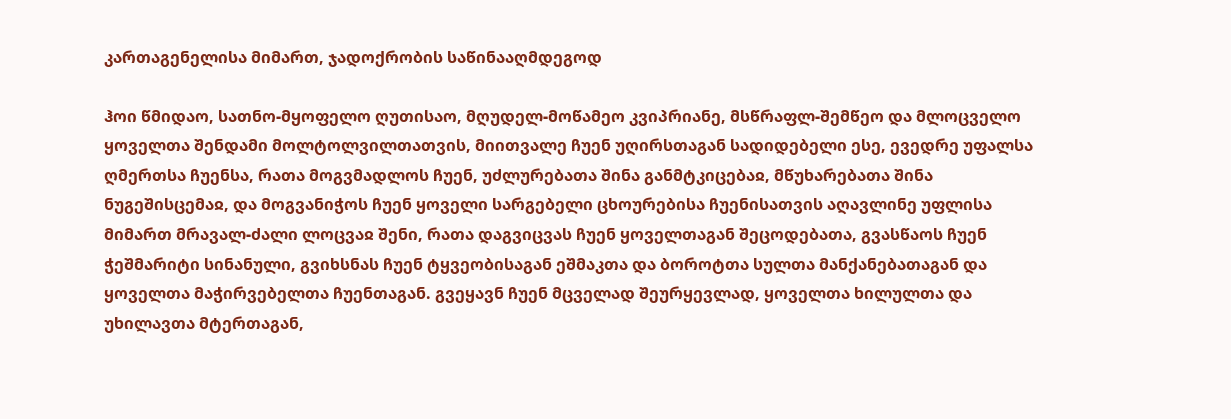კართაგენელისა მიმართ, ჯადოქრობის საწინააღმდეგოდ

ჰოი წმიდაო, სათნო-მყოფელო ღუთისაო, მღუდელ-მოწამეო კვიპრიანე, მსწრაფლ-შემწეო და მლოცველო ყოველთა შენდამი მოლტოლვილთათვის, მიითვალე ჩუენ უღირსთაგან სადიდებელი ესე, ევედრე უფალსა ღმერთსა ჩუენსა, რათა მოგვმადლოს ჩუენ, უძლურებათა შინა განმტკიცებაჲ, მწუხარებათა შინა ნუგეშისცემაჲ, და მოგვანიჭოს ჩუენ ყოველი სარგებელი ცხოურებისა ჩუენისათვის აღავლინე უფლისა მიმართ მრავალ-ძალი ლოცვაჲ შენი, რათა დაგვიცვას ჩუენ ყოველთაგან შეცოდებათა, გვასწაოს ჩუენ ჭეშმარიტი სინანული, გვიხსნას ჩუენ ტყვეობისაგან ეშმაკთა და ბოროტთა სულთა მანქანებათაგან და ყოველთა მაჭირვებელთა ჩუენთაგან. გვეყავნ ჩუენ მცველად შეურყევლად, ყოველთა ხილულთა და უხილავთა მტერთაგან,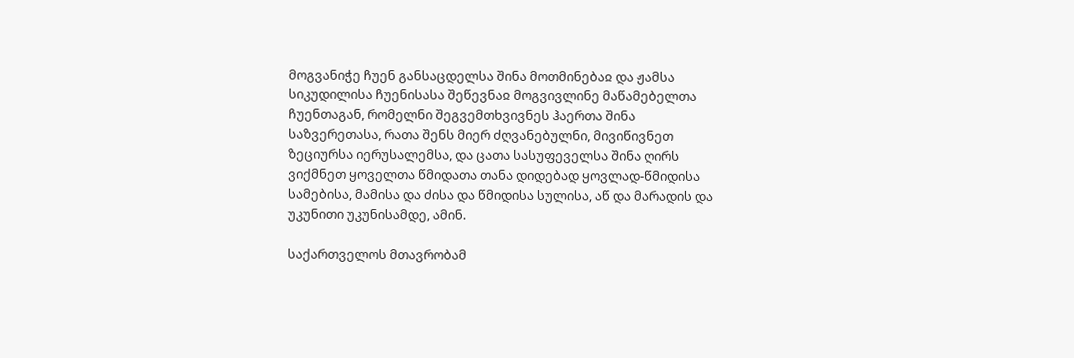მოგვანიჭე ჩუენ განსაცდელსა შინა მოთმინებაჲ და ჟამსა სიკუდილისა ჩუენისასა შეწევნაჲ მოგვივლინე მაწამებელთა ჩუენთაგან, რომელნი შეგვემთხვივნეს ჰაერთა შინა საზვერეთასა, რათა შენს მიერ ძღვანებულნი, მივიწივნეთ ზეციურსა იერუსალემსა, და ცათა სასუფეველსა შინა ღირს ვიქმნეთ ყოველთა წმიდათა თანა დიდებად ყოვლად-წმიდისა სამებისა, მამისა და ძისა და წმიდისა სულისა, აწ და მარადის და უკუნითი უკუნისამდე, ამინ.

საქართველოს მთავრობამ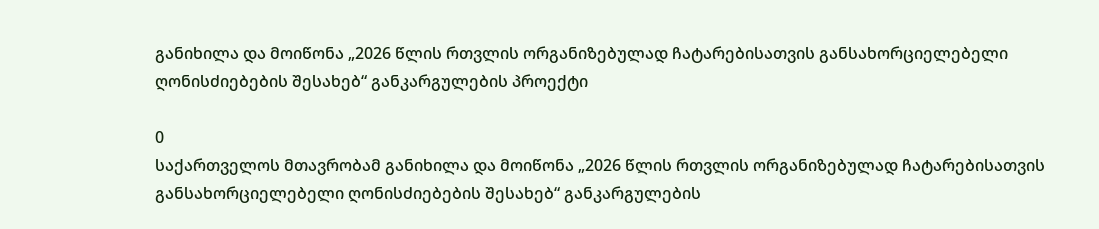განიხილა და მოიწონა „2026 წლის რთვლის ორგანიზებულად ჩატარებისათვის განსახორციელებელი ღონისძიებების შესახებ“ განკარგულების პროექტი

0
საქართველოს მთავრობამ განიხილა და მოიწონა „2026 წლის რთვლის ორგანიზებულად ჩატარებისათვის განსახორციელებელი ღონისძიებების შესახებ“ განკარგულების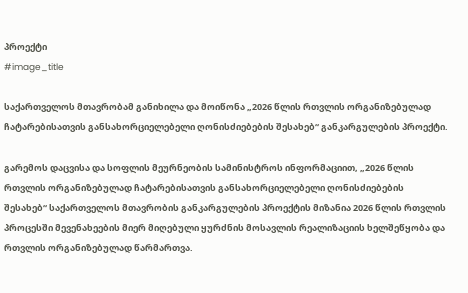პროექტი
#image_title

საქართველოს მთავრობამ განიხილა და მოიწონა „2026 წლის რთვლის ორგანიზებულად ჩატარებისათვის განსახორციელებელი ღონისძიებების შესახებ“ განკარგულების პროექტი.

გარემოს დაცვისა და სოფლის მეურნეობის სამინისტროს ინფორმაციით, „2026 წლის რთვლის ორგანიზებულად ჩატარებისათვის განსახორციელებელი ღონისძიებების შესახებ“ საქართველოს მთავრობის განკარგულების პროექტის მიზანია 2026 წლის რთვლის პროცესში მევენახეების მიერ მიღებული ყურძნის მოსავლის რეალიზაციის ხელშეწყობა და რთვლის ორგანიზებულად წარმართვა.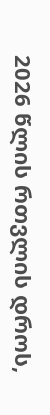2026 წლის რთვლის დროს,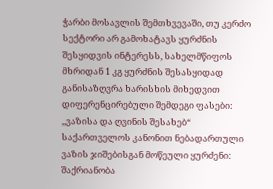ჭარბი მოსავლის შემთხვევაში, თუ კერძო სექტორი არ გამოხატავს ყურძნის შესყიდვის ინტერესს, სახელმწიფოს მხრიდან 1 კგ ყურძნის შესასყიდად განისაზღვრა ხარისხის მიხედვით დიფერენცირებული შემდეგი ფასები: ,,ვაზისა და ღვინის შესახებ“ საქართველოს კანონით ნებადართული ვაზის ჯიშებისგან მოწეული ყურძენი: შაქრიანობა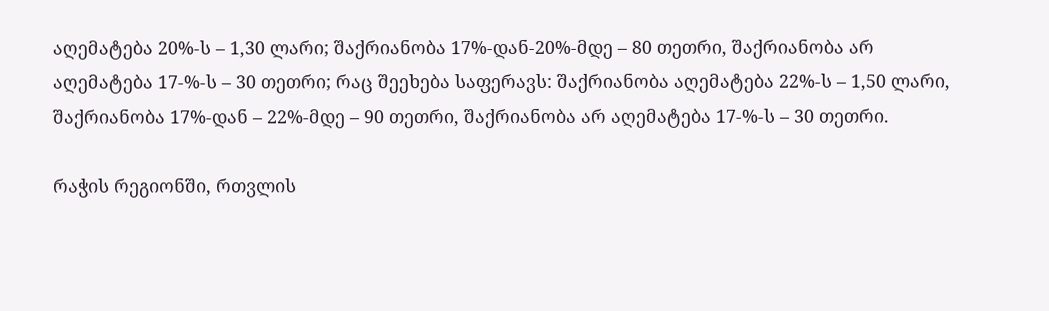აღემატება 20%-ს – 1,30 ლარი; შაქრიანობა 17%-დან-20%-მდე – 80 თეთრი, შაქრიანობა არ აღემატება 17-%-ს – 30 თეთრი; რაც შეეხება საფერავს: შაქრიანობა აღემატება 22%-ს – 1,50 ლარი, შაქრიანობა 17%-დან – 22%-მდე – 90 თეთრი, შაქრიანობა არ აღემატება 17-%-ს – 30 თეთრი.

რაჭის რეგიონში, რთვლის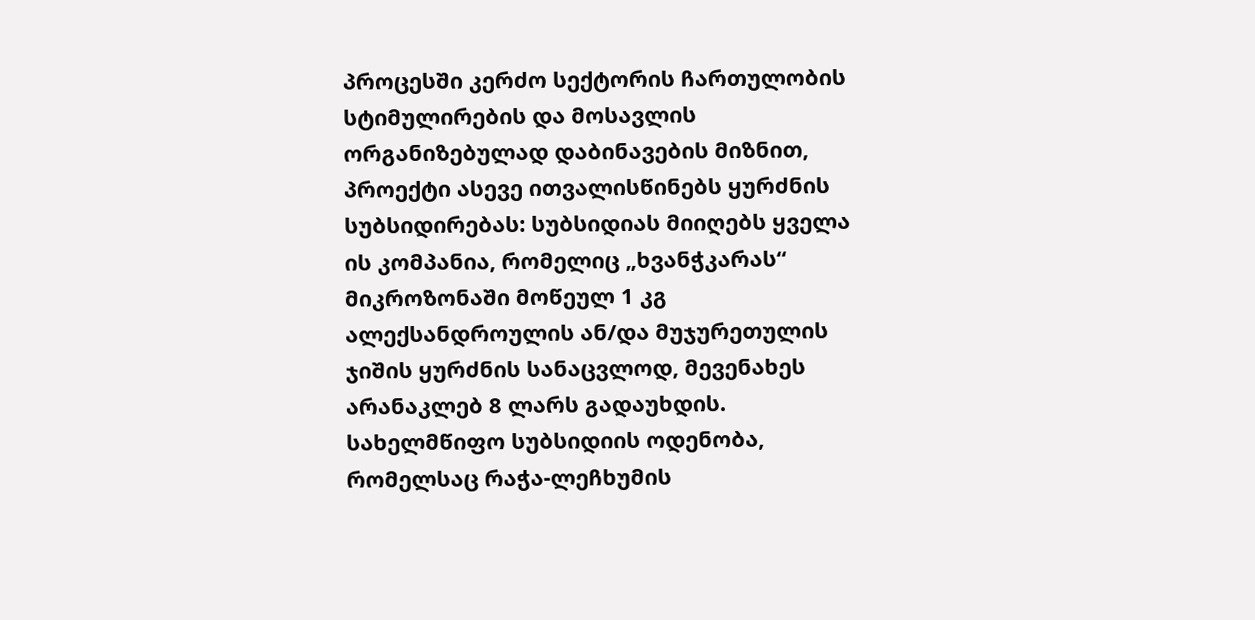პროცესში კერძო სექტორის ჩართულობის სტიმულირების და მოსავლის ორგანიზებულად დაბინავების მიზნით, პროექტი ასევე ითვალისწინებს ყურძნის სუბსიდირებას: სუბსიდიას მიიღებს ყველა ის კომპანია, რომელიც „ხვანჭკარას“ მიკროზონაში მოწეულ 1 კგ ალექსანდროულის ან/და მუჯურეთულის ჯიშის ყურძნის სანაცვლოდ, მევენახეს არანაკლებ 8 ლარს გადაუხდის. სახელმწიფო სუბსიდიის ოდენობა, რომელსაც რაჭა-ლეჩხუმის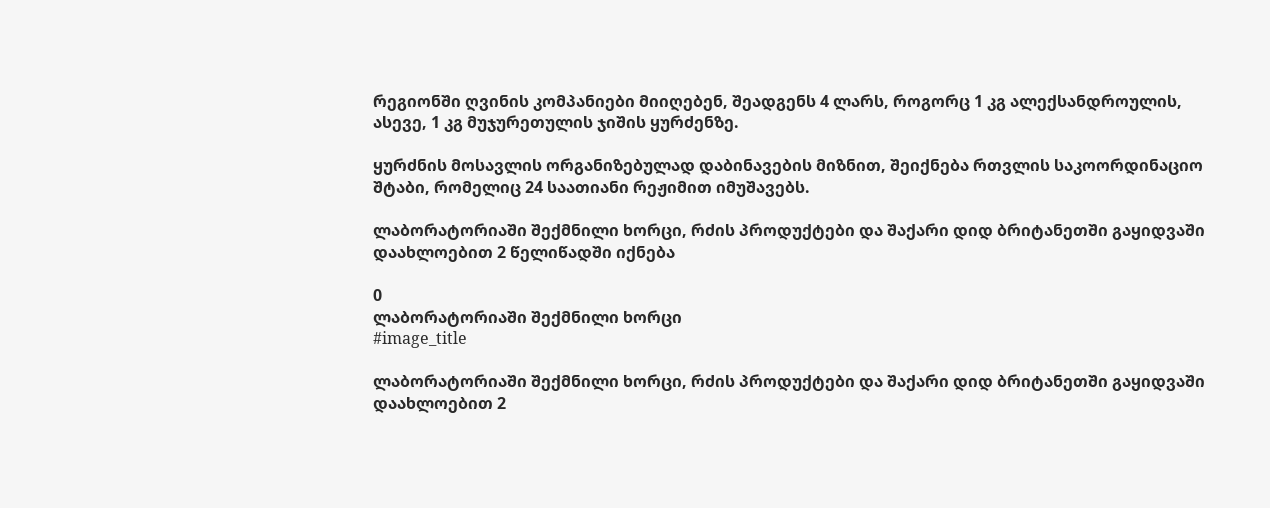რეგიონში ღვინის კომპანიები მიიღებენ, შეადგენს 4 ლარს, როგორც 1 კგ ალექსანდროულის, ასევე, 1 კგ მუჯურეთულის ჯიშის ყურძენზე.

ყურძნის მოსავლის ორგანიზებულად დაბინავების მიზნით, შეიქნება რთვლის საკოორდინაციო შტაბი, რომელიც 24 საათიანი რეჟიმით იმუშავებს.

ლაბორატორიაში შექმნილი ხორცი, რძის პროდუქტები და შაქარი დიდ ბრიტანეთში გაყიდვაში დაახლოებით 2 წელიწადში იქნება

0
ლაბორატორიაში შექმნილი ხორცი
#image_title

ლაბორატორიაში შექმნილი ხორცი, რძის პროდუქტები და შაქარი დიდ ბრიტანეთში გაყიდვაში დაახლოებით 2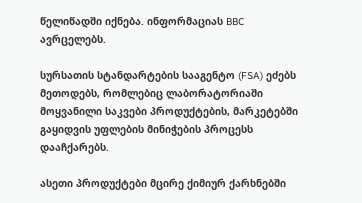წელიწადში იქნება. ინფორმაციას BBC ავრცელებს.

სურსათის სტანდარტების სააგენტო (FSA) ეძებს მეთოდებს, რომლებიც ლაბორატორიაში მოყვანილი საკვები პროდუქტების, მარკეტებში გაყიდვის უფლების მინიჭების პროცესს დააჩქარებს.

ასეთი პროდუქტები მცირე ქიმიურ ქარხნებში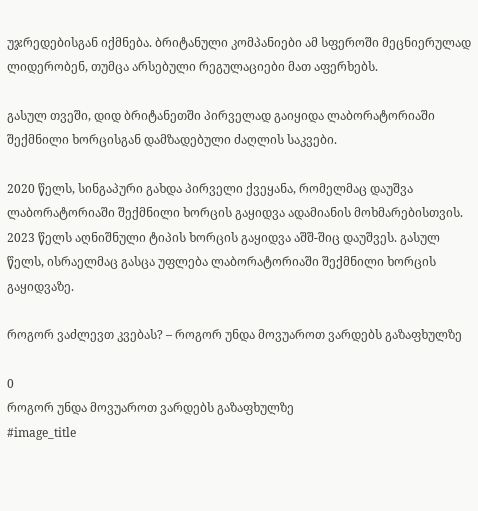უჯრედებისგან იქმნება. ბრიტანული კომპანიები ამ სფეროში მეცნიერულად ლიდერობენ, თუმცა არსებული რეგულაციები მათ აფერხებს.

გასულ თვეში, დიდ ბრიტანეთში პირველად გაიყიდა ლაბორატორიაში შექმნილი ხორცისგან დამზადებული ძაღლის საკვები.

2020 წელს, სინგაპური გახდა პირველი ქვეყანა, რომელმაც დაუშვა ლაბორატორიაში შექმნილი ხორცის გაყიდვა ადამიანის მოხმარებისთვის. 2023 წელს აღნიშნული ტიპის ხორცის გაყიდვა აშშ-შიც დაუშვეს. გასულ წელს, ისრაელმაც გასცა უფლება ლაბორატორიაში შექმნილი ხორცის გაყიდვაზე.

როგორ ვაძლევთ კვებას? – როგორ უნდა მოვუაროთ ვარდებს გაზაფხულზე

0
როგორ უნდა მოვუაროთ ვარდებს გაზაფხულზე
#image_title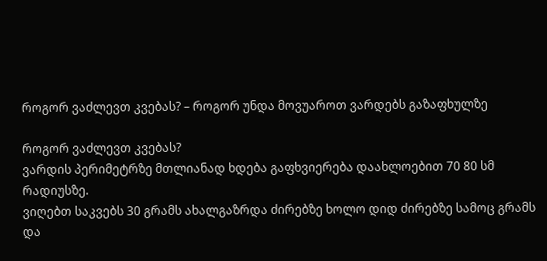როგორ ვაძლევთ კვებას? – როგორ უნდა მოვუაროთ ვარდებს გაზაფხულზე

როგორ ვაძლევთ კვებას?
ვარდის პერიმეტრზე მთლიანად ხდება გაფხვიერება დაახლოებით 70 80 სმ რადიუსზე.
ვიღებთ საკვებს 30 გრამს ახალგაზრდა ძირებზე ხოლო დიდ ძირებზე სამოც გრამს და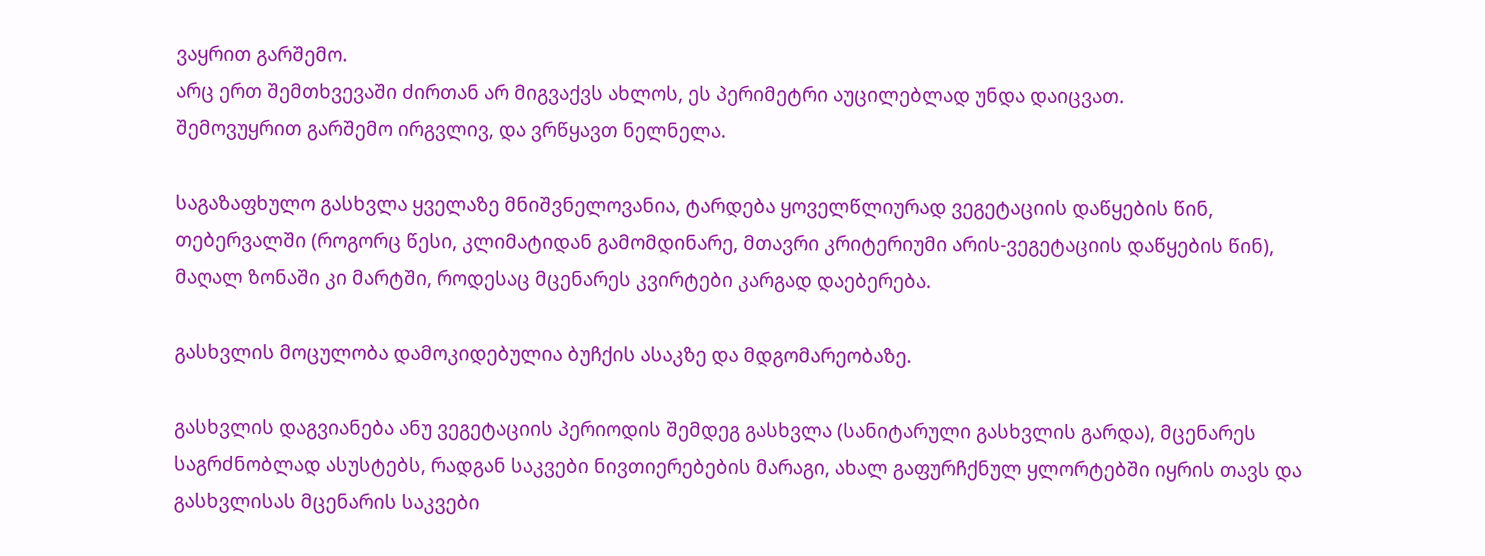ვაყრით გარშემო.
არც ერთ შემთხვევაში ძირთან არ მიგვაქვს ახლოს, ეს პერიმეტრი აუცილებლად უნდა დაიცვათ.
შემოვუყრით გარშემო ირგვლივ, და ვრწყავთ ნელნელა.

საგაზაფხულო გასხვლა ყველაზე მნიშვნელოვანია, ტარდება ყოველწლიურად ვეგეტაციის დაწყების წინ, თებერვალში (როგორც წესი, კლიმატიდან გამომდინარე, მთავრი კრიტერიუმი არის-ვეგეტაციის დაწყების წინ), მაღალ ზონაში კი მარტში, როდესაც მცენარეს კვირტები კარგად დაებერება.

გასხვლის მოცულობა დამოკიდებულია ბუჩქის ასაკზე და მდგომარეობაზე.

გასხვლის დაგვიანება ანუ ვეგეტაციის პერიოდის შემდეგ გასხვლა (სანიტარული გასხვლის გარდა), მცენარეს საგრძნობლად ასუსტებს, რადგან საკვები ნივთიერებების მარაგი, ახალ გაფურჩქნულ ყლორტებში იყრის თავს და გასხვლისას მცენარის საკვები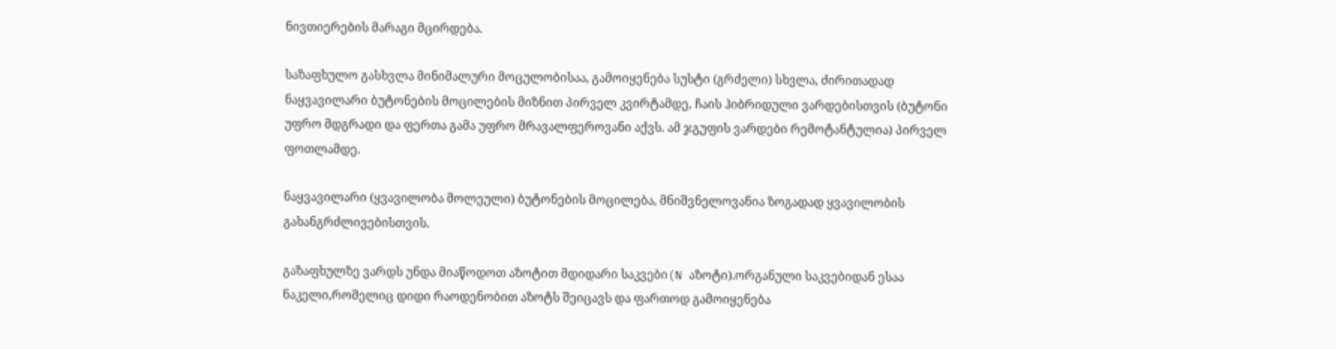ნივთიერების მარაგი მცირდება.

საზაფხულო გასხვლა მინიმალური მოცულობისაა, გამოიყენება სუსტი (გრძელი) სხვლა, ძირითადად ნაყვავილარი ბუტონების მოცილების მიზნით პირველ კვირტამდე, ჩაის ჰიბრიდული ვარდებისთვის (ბუტონი უფრო მდგრადი და ფერთა გამა უფრო მრავალფეროვანი აქვს. ამ ჯგუფის ვარდები რემოტანტულია) პირველ ფოთლამდე.

ნაყვავილარი (ყვავილობა მოლეული) ბუტონების მოცილება, მნიშვნელოვანია ზოგადად ყვავილობის გახანგრძლივებისთვის.

გაზაფხულზე ვარდს უნდა მიაწოდოთ აზოტით მდიდარი საკვები(N აზოტი).ორგანული საკვებიდან ესაა ნაკელი,რომელიც დიდი რაოდენობით აზოტს შეიცავს და ფართოდ გამოიყენება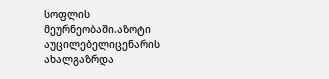სოფლის მეურნეობაში.აზოტი აუცილებელიცენარის ახალგაზრდა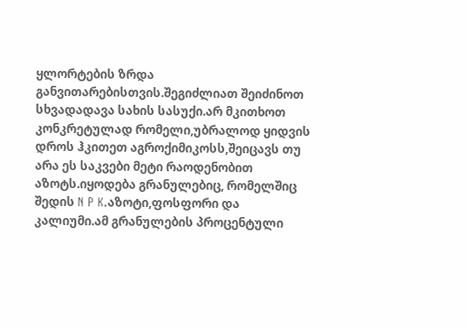ყლორტების ზრდა განვითარებისთვის.შეგიძლიათ შეიძინოთ სხვადადავა სახის სასუქი.არ მკითხოთ კონკრეტულად რომელი,უბრალოდ ყიდვის დროს ჰკითეთ აგროქიმიკოსს,შეიცავს თუ არა ეს საკვები მეტი რაოდენობით აზოტს.იყოდება გრანულებიც, რომელშიც შედის N P K.აზოტი,ფოსფორი და კალიუმი.ამ გრანულების პროცენტული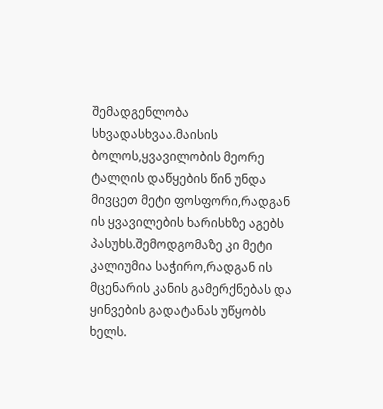შემადგენლობა სხვადასხვაა.მაისის ბოლოს,ყვავილობის მეორე ტალღის დაწყების წინ უნდა მივცეთ მეტი ფოსფორი,რადგან ის ყვავილების ხარისხზე აგებს პასუხს.შემოდგომაზე კი მეტი კალიუმია საჭირო,რადგან ის მცენარის კანის გამერქნებას და ყინვების გადატანას უწყობს ხელს.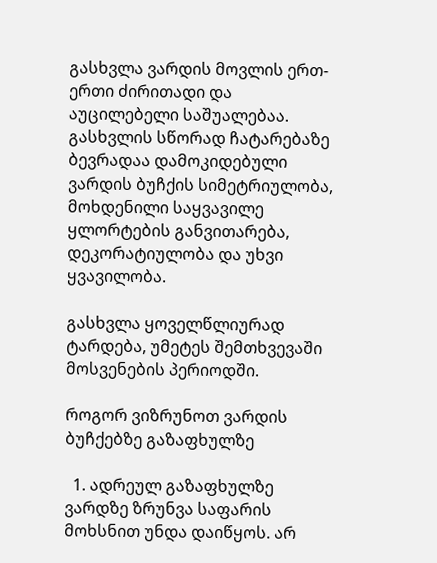გასხვლა ვარდის მოვლის ერთ-ერთი ძირითადი და აუცილებელი საშუალებაა. გასხვლის სწორად ჩატარებაზე ბევრადაა დამოკიდებული ვარდის ბუჩქის სიმეტრიულობა, მოხდენილი საყვავილე ყლორტების განვითარება, დეკორატიულობა და უხვი ყვავილობა.

გასხვლა ყოველწლიურად ტარდება, უმეტეს შემთხვევაში მოსვენების პერიოდში.

როგორ ვიზრუნოთ ვარდის ბუჩქებზე გაზაფხულზე

  1. ადრეულ გაზაფხულზე ვარდზე ზრუნვა საფარის მოხსნით უნდა დაიწყოს. არ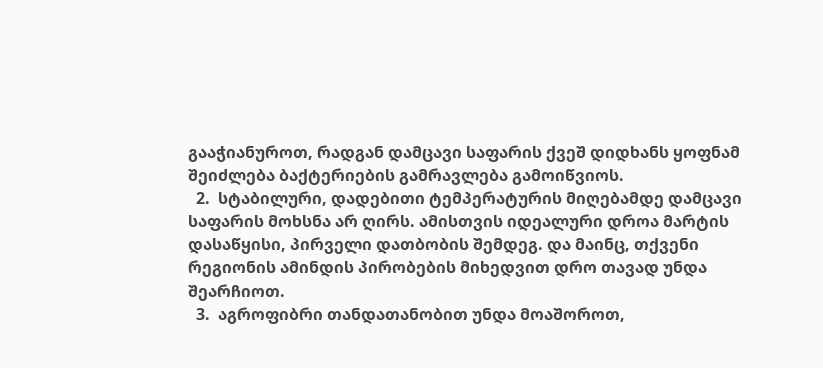გააჭიანუროთ, რადგან დამცავი საფარის ქვეშ დიდხანს ყოფნამ შეიძლება ბაქტერიების გამრავლება გამოიწვიოს.
  2.  სტაბილური, დადებითი ტემპერატურის მიღებამდე დამცავი საფარის მოხსნა არ ღირს. ამისთვის იდეალური დროა მარტის დასაწყისი, პირველი დათბობის შემდეგ. და მაინც, თქვენი რეგიონის ამინდის პირობების მიხედვით დრო თავად უნდა შეარჩიოთ.
  3.  აგროფიბრი თანდათანობით უნდა მოაშოროთ,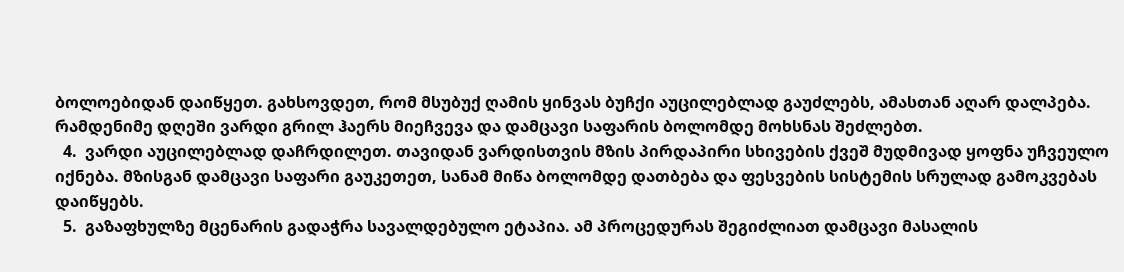ბოლოებიდან დაიწყეთ. გახსოვდეთ, რომ მსუბუქ ღამის ყინვას ბუჩქი აუცილებლად გაუძლებს, ამასთან აღარ დალპება. რამდენიმე დღეში ვარდი გრილ ჰაერს მიეჩვევა და დამცავი საფარის ბოლომდე მოხსნას შეძლებთ.
  4.  ვარდი აუცილებლად დაჩრდილეთ. თავიდან ვარდისთვის მზის პირდაპირი სხივების ქვეშ მუდმივად ყოფნა უჩვეულო იქნება. მზისგან დამცავი საფარი გაუკეთეთ, სანამ მიწა ბოლომდე დათბება და ფესვების სისტემის სრულად გამოკვებას დაიწყებს.
  5.  გაზაფხულზე მცენარის გადაჭრა სავალდებულო ეტაპია. ამ პროცედურას შეგიძლიათ დამცავი მასალის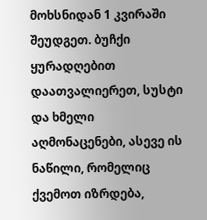მოხსნიდან 1 კვირაში შეუდგეთ. ბუჩქი ყურადღებით დაათვალიერეთ, სუსტი და ხმელი აღმონაცენები, ასევე ის ნაწილი, რომელიც ქვემოთ იზრდება,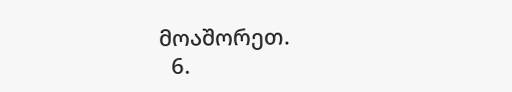მოაშორეთ.
  6.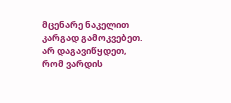მცენარე ნაკელით კარგად გამოკვებეთ. არ დაგავიწყდეთ, რომ ვარდის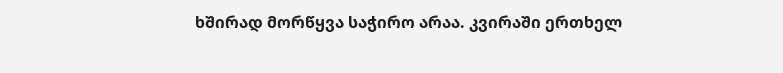ხშირად მორწყვა საჭირო არაა. კვირაში ერთხელ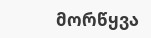მორწყვა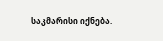საკმარისი იქნება.